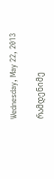Wednesday, May 22, 2013

რამდენიმე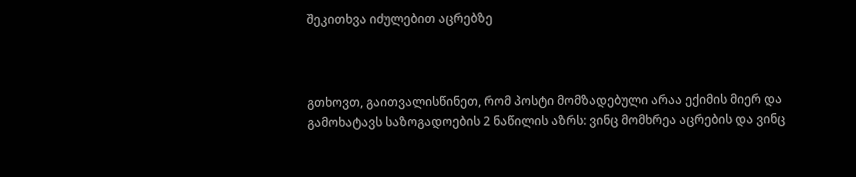შეკითხვა იძულებით აცრებზე



გთხოვთ, გაითვალისწინეთ, რომ პოსტი მომზადებული არაა ექიმის მიერ და გამოხატავს საზოგადოების 2 ნაწილის აზრს: ვინც მომხრეა აცრების და ვინც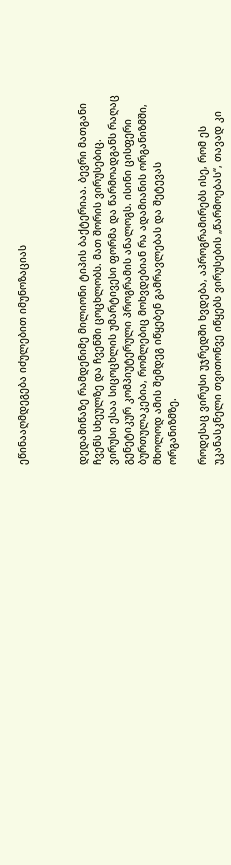ეწინააღმდეგება იძულებით იმუნოზაციას



დედამიწაზე რამდენიმე მილიონი ტიპის ბაქტერიაა. ბევრი მათგანი ჩვენს სხეულზე და ჩვენში ცოცხლობს. მათ შორის ვირუსებიც.
ვირუსი ესაა სიცოცხლის უმარტივესი ფორმა და წარმოადგანს რაღაც გენეტიკურ კომპიუტერული პროგრამის ანალოგს. ისინი ცისფერი ბურთულაკებია, რომლებიც მოხვდებიან რა ადამიანის ორგანიზმში, მხოლოდ ამის შემდეგ იწყებენ გამრავლებას და შეტევას ორგანიზმზე.

როდესაც ვირუსი უჯრედში ხვდება, აპროგრამირებს ისე, რომ ეს უკანასკნელი თვითონვე იწყებს ვირუსების „წარმოებას“, თავად კი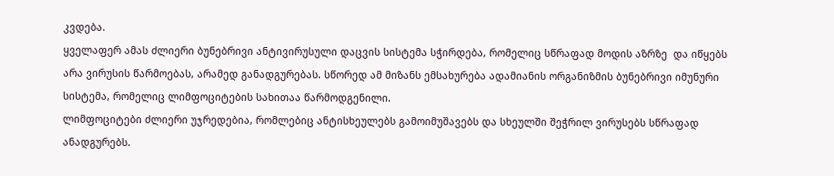კვდება.
ყველაფერ ამას ძლიერი ბუნებრივი ანტივირუსული დაცვის სისტემა სჭირდება, რომელიც სწრაფად მოდის აზრზე  და იწყებს არა ვირუსის წარმოებას, არამედ განადგურებას. სწორედ ამ მიზანს ემსახურება ადამიანის ორგანიზმის ბუნებრივი იმუნური სისტემა, რომელიც ლიმფოციტების სახითაა წარმოდგენილი.
ლიმფოციტები ძლიერი უჯრედებია, რომლებიც ანტისხეულებს გამოიმუშავებს და სხეულში შეჭრილ ვირუსებს სწრაფად ანადგურებს.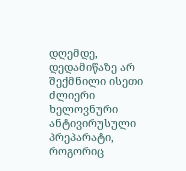დღემდე, დედამიწაზე არ შექმნილი ისეთი ძლიერი ხელოვნური ანტივირუსული პრეპარატი, როგორიც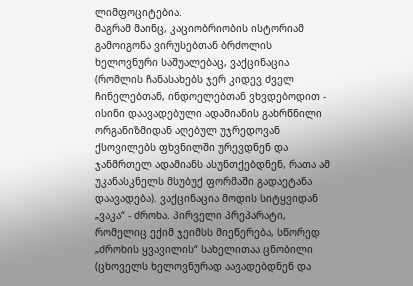ლიმფოციტებია.
მაგრამ მაინც, კაციობრიობის ისტორიამ გამოიგონა ვირუსებთან ბრძოლის ხელოვნური საშუალებაც, ვაქცინაცია (რომლის ჩანასახებს ჯერ კიდევ ძველ ჩინელებთან, ინდოელებთან ვხვდებოდით - ისინი დაავადებული ადამიანის გახრწნილი ორგანიზმიდან აღებულ უჯრედოვან ქსოვილებს ფხვნილში ურევდნენ და ჯანმრთელ ადამიანს ასუნთქებდნენ, რათა ამ უკანასკნელს მსუბუქ ფორმაში გადაეტანა დაავადება). ვაქცინაცია მოდის სიტყვიდან „ვაკა“ - ძროხა. პირველი პრეპარატი, რომელიც ექიმ ჯეიმსს მიეწერება, სწორედ „ძროხის ყვავილის“ სახელითაა ცნობილი (ცხოველს ხელოვნურად აავადებდნენ და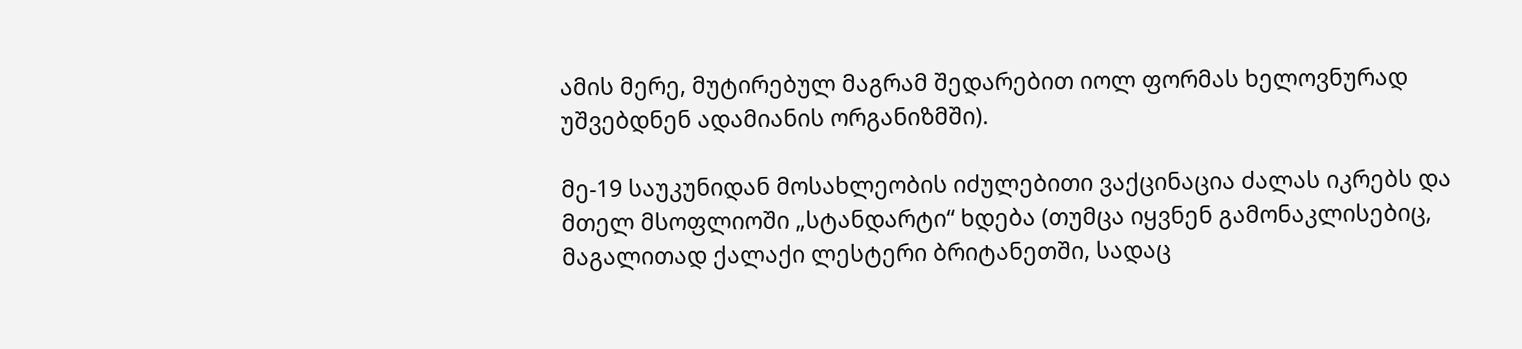ამის მერე, მუტირებულ მაგრამ შედარებით იოლ ფორმას ხელოვნურად უშვებდნენ ადამიანის ორგანიზმში).

მე-19 საუკუნიდან მოსახლეობის იძულებითი ვაქცინაცია ძალას იკრებს და მთელ მსოფლიოში „სტანდარტი“ ხდება (თუმცა იყვნენ გამონაკლისებიც, მაგალითად ქალაქი ლესტერი ბრიტანეთში, სადაც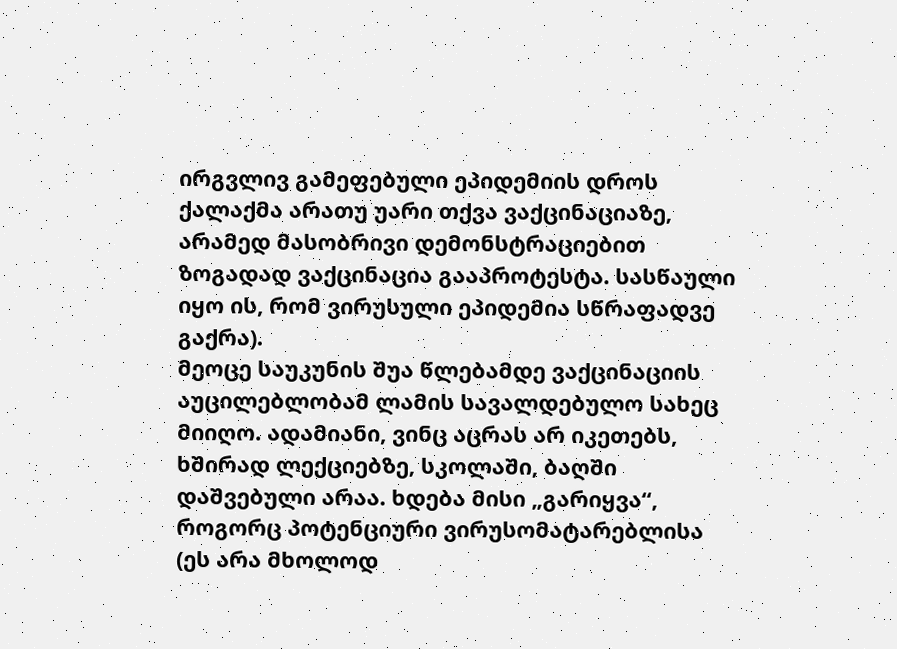ირგვლივ გამეფებული ეპიდემიის დროს ქალაქმა არათუ უარი თქვა ვაქცინაციაზე, არამედ მასობრივი დემონსტრაციებით ზოგადად ვაქცინაცია გააპროტესტა. სასწაული იყო ის, რომ ვირუსული ეპიდემია სწრაფადვე გაქრა).
მეოცე საუკუნის შუა წლებამდე ვაქცინაციის აუცილებლობამ ლამის სავალდებულო სახეც მიიღო. ადამიანი, ვინც აცრას არ იკეთებს, ხშირად ლექციებზე, სკოლაში, ბაღში დაშვებული არაა. ხდება მისი „გარიყვა“, როგორც პოტენციური ვირუსომატარებლისა (ეს არა მხოლოდ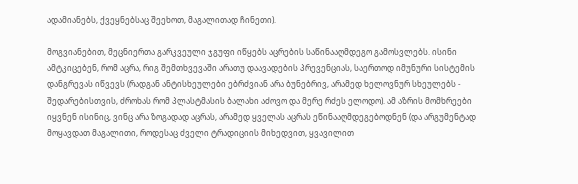ადამიანებს, ქვეყნებსაც შეეხოთ, მაგალითად ჩინეთი).

მოგვიანებით, მეცნიერთა გარკვეული ჯგუფი იწყებს აცრების საწინააღმდეგო გამოსვლებს. ისინი ამტკიცებენ, რომ აცრა, რიგ შემთხვევაში არათუ დაავადების პრევენციას, საერთოდ იმუნური სისტემის დანგრევას იწვევს (რადგან ანტისხეულები ებრძვიან არა ბუნებრივ, არამედ ხელოვნურ სხეულებს - შედარებისთვის, ძროხას რომ პლასტმასის ბალახი აძოვო და მერე რძეს ელოდო). ამ აზრის მომხრეები იყვნენ ისინიც, ვინც არა ზოგადად აცრას, არამედ ყველას აცრას ეწინააღმდეგებოდნენ (და არგუმენტად მოყავდათ მაგალითი, როდესაც ძველი ტრადიციის მიხედვით, ყვავილით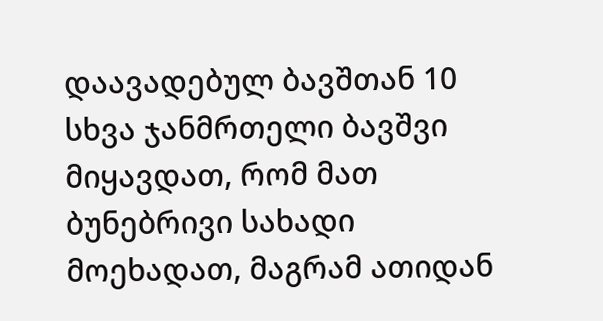დაავადებულ ბავშთან 10 სხვა ჯანმრთელი ბავშვი მიყავდათ, რომ მათ ბუნებრივი სახადი მოეხადათ, მაგრამ ათიდან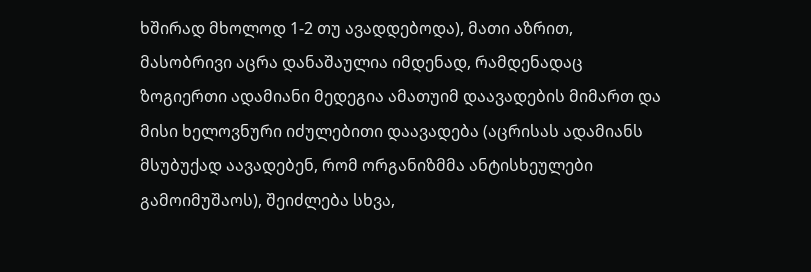ხშირად მხოლოდ 1-2 თუ ავადდებოდა), მათი აზრით, მასობრივი აცრა დანაშაულია იმდენად, რამდენადაც ზოგიერთი ადამიანი მედეგია ამათუიმ დაავადების მიმართ და მისი ხელოვნური იძულებითი დაავადება (აცრისას ადამიანს მსუბუქად აავადებენ, რომ ორგანიზმმა ანტისხეულები გამოიმუშაოს), შეიძლება სხვა,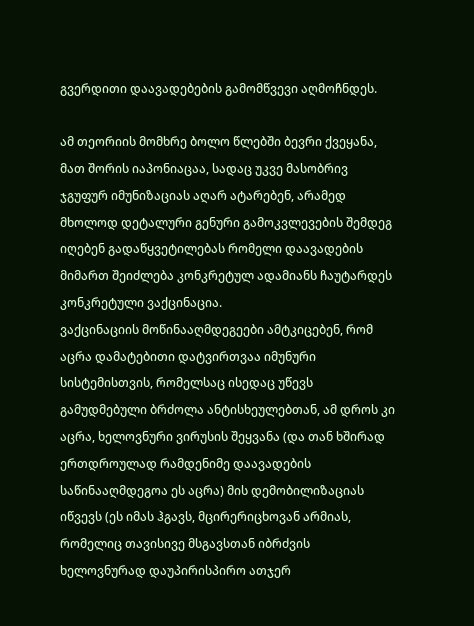გვერდითი დაავადებების გამომწვევი აღმოჩნდეს.

ამ თეორიის მომხრე ბოლო წლებში ბევრი ქვეყანა, მათ შორის იაპონიაცაა, სადაც უკვე მასობრივ ჯგუფურ იმუნიზაციას აღარ ატარებენ, არამედ მხოლოდ დეტალური გენური გამოკვლევების შემდეგ იღებენ გადაწყვეტილებას რომელი დაავადების მიმართ შეიძლება კონკრეტულ ადამიანს ჩაუტარდეს კონკრეტული ვაქცინაცია.
ვაქცინაციის მოწინააღმდეგეები ამტკიცებენ, რომ აცრა დამატებითი დატვირთვაა იმუნური სისტემისთვის, რომელსაც ისედაც უწევს გამუდმებული ბრძოლა ანტისხეულებთან, ამ დროს კი აცრა, ხელოვნური ვირუსის შეყვანა (და თან ხშირად ერთდროულად რამდენიმე დაავადების საწინააღმდეგოა ეს აცრა) მის დემობილიზაციას იწვევს (ეს იმას ჰგავს, მცირერიცხოვან არმიას, რომელიც თავისივე მსგავსთან იბრძვის ხელოვნურად დაუპირისპირო ათჯერ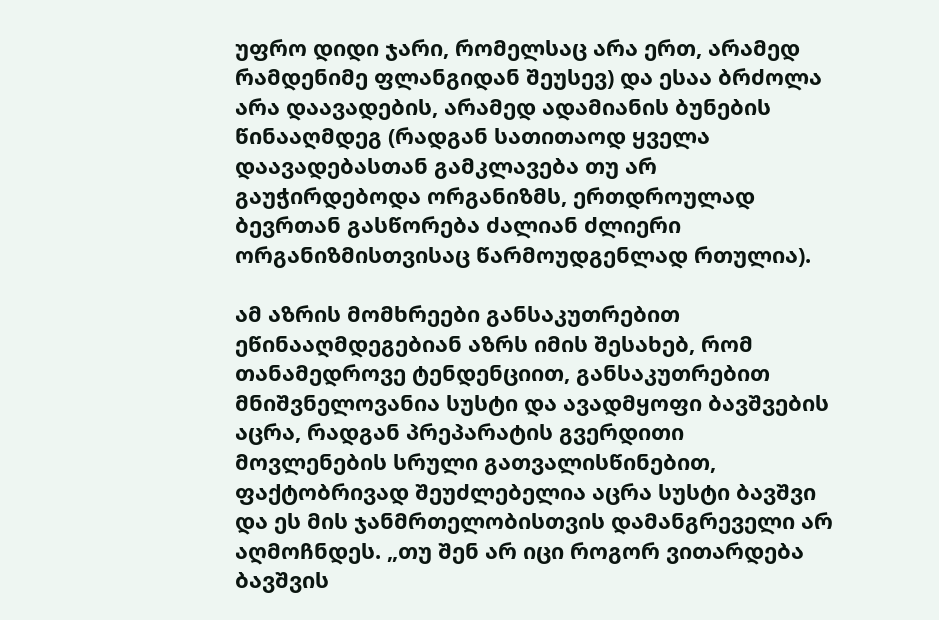უფრო დიდი ჯარი, რომელსაც არა ერთ, არამედ რამდენიმე ფლანგიდან შეუსევ) და ესაა ბრძოლა არა დაავადების, არამედ ადამიანის ბუნების წინააღმდეგ (რადგან სათითაოდ ყველა დაავადებასთან გამკლავება თუ არ გაუჭირდებოდა ორგანიზმს, ერთდროულად ბევრთან გასწორება ძალიან ძლიერი ორგანიზმისთვისაც წარმოუდგენლად რთულია).

ამ აზრის მომხრეები განსაკუთრებით ეწინააღმდეგებიან აზრს იმის შესახებ, რომ თანამედროვე ტენდენციით, განსაკუთრებით მნიშვნელოვანია სუსტი და ავადმყოფი ბავშვების აცრა, რადგან პრეპარატის გვერდითი მოვლენების სრული გათვალისწინებით, ფაქტობრივად შეუძლებელია აცრა სუსტი ბავშვი და ეს მის ჯანმრთელობისთვის დამანგრეველი არ აღმოჩნდეს. „თუ შენ არ იცი როგორ ვითარდება ბავშვის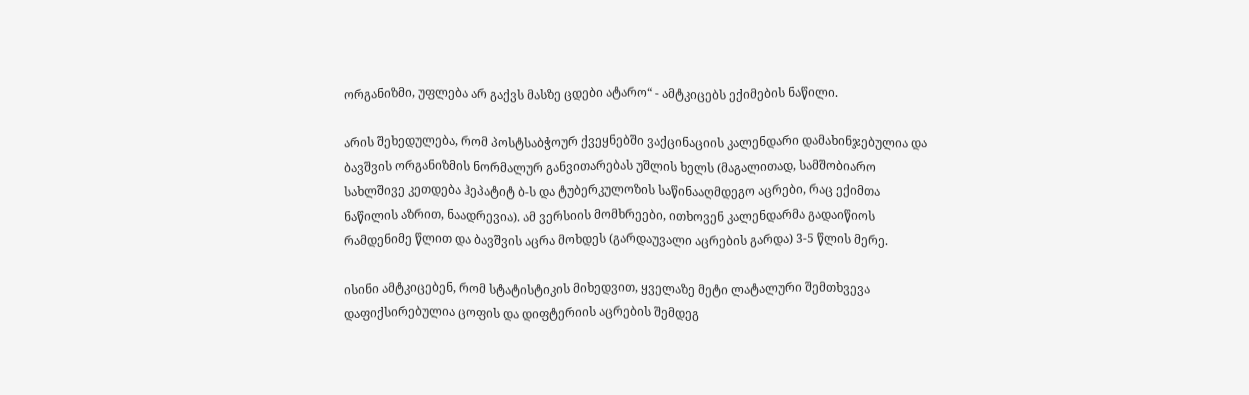ორგანიზმი, უფლება არ გაქვს მასზე ცდები ატარო“ - ამტკიცებს ექიმების ნაწილი.

არის შეხედულება, რომ პოსტსაბჭოურ ქვეყნებში ვაქცინაციის კალენდარი დამახინჯებულია და ბავშვის ორგანიზმის ნორმალურ განვითარებას უშლის ხელს (მაგალითად, სამშობიარო სახლშივე კეთდება ჰეპატიტ ბ-ს და ტუბერკულოზის საწინააღმდეგო აცრები, რაც ექიმთა ნაწილის აზრით, ნაადრევია). ამ ვერსიის მომხრეები, ითხოვენ კალენდარმა გადაიწიოს რამდენიმე წლით და ბავშვის აცრა მოხდეს (გარდაუვალი აცრების გარდა) 3-5 წლის მერე.

ისინი ამტკიცებენ, რომ სტატისტიკის მიხედვით, ყველაზე მეტი ლატალური შემთხვევა დაფიქსირებულია ცოფის და დიფტერიის აცრების შემდეგ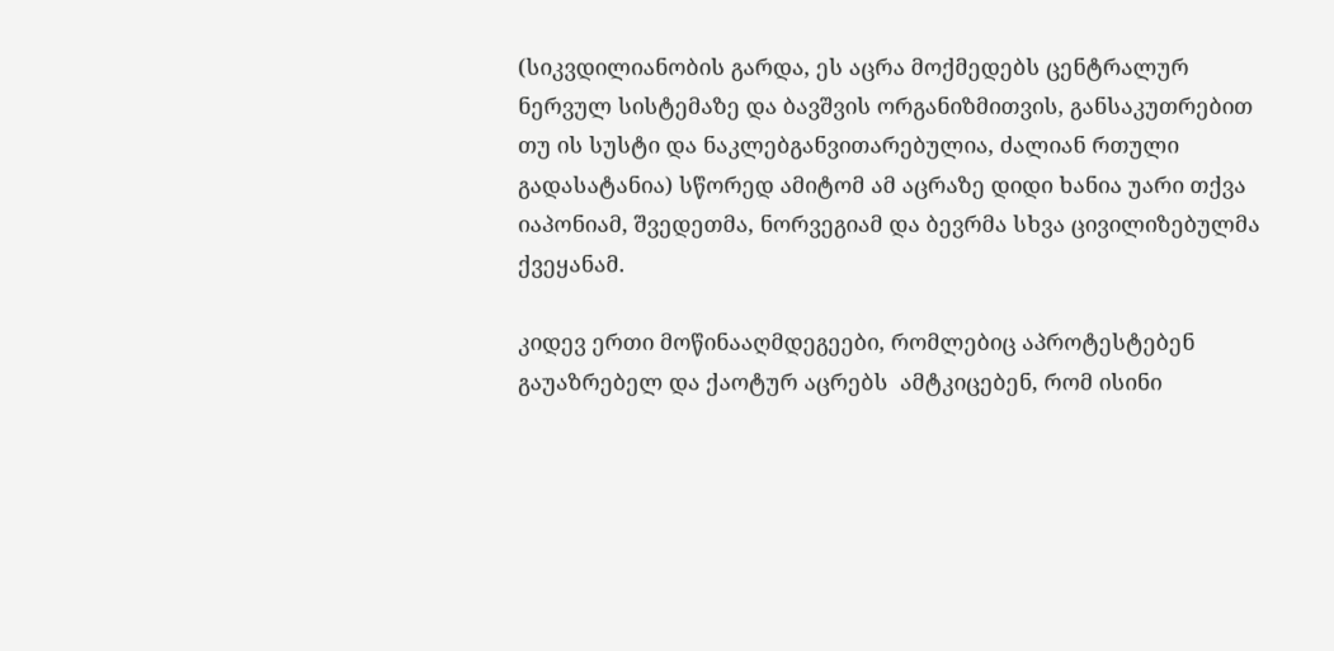(სიკვდილიანობის გარდა, ეს აცრა მოქმედებს ცენტრალურ ნერვულ სისტემაზე და ბავშვის ორგანიზმითვის, განსაკუთრებით თუ ის სუსტი და ნაკლებგანვითარებულია, ძალიან რთული გადასატანია) სწორედ ამიტომ ამ აცრაზე დიდი ხანია უარი თქვა იაპონიამ, შვედეთმა, ნორვეგიამ და ბევრმა სხვა ცივილიზებულმა ქვეყანამ.

კიდევ ერთი მოწინააღმდეგეები, რომლებიც აპროტესტებენ გაუაზრებელ და ქაოტურ აცრებს  ამტკიცებენ, რომ ისინი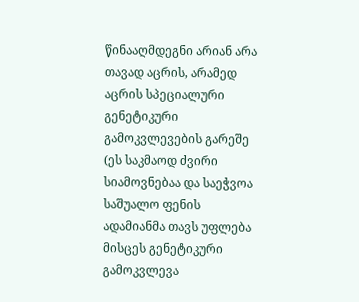წინააღმდეგნი არიან არა თავად აცრის, არამედ აცრის სპეციალური გენეტიკური გამოკვლევების გარეშე (ეს საკმაოდ ძვირი სიამოვნებაა და საეჭვოა საშუალო ფენის ადამიანმა თავს უფლება მისცეს გენეტიკური გამოკვლევა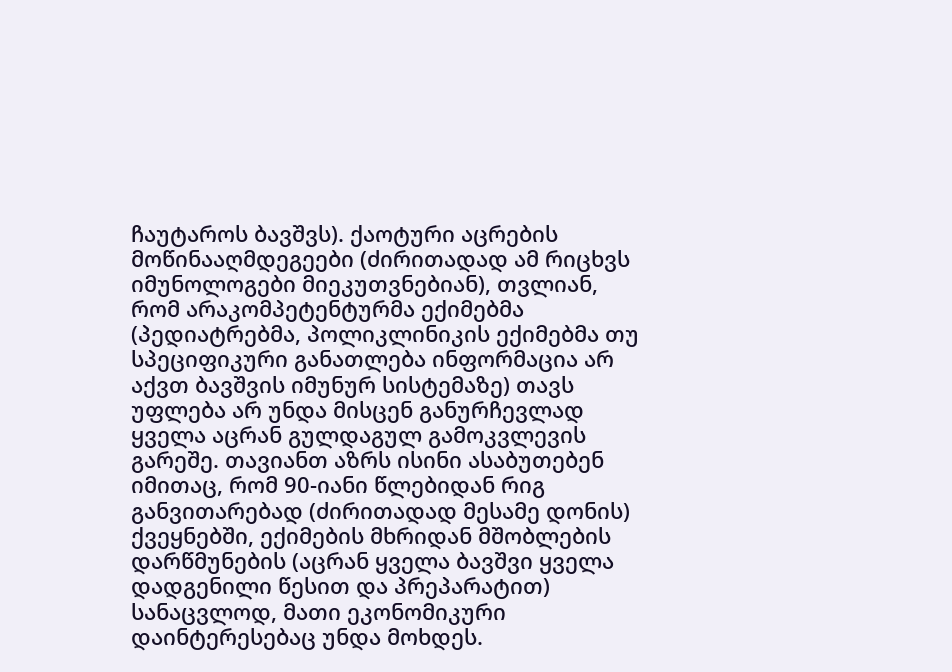ჩაუტაროს ბავშვს). ქაოტური აცრების მოწინააღმდეგეები (ძირითადად ამ რიცხვს იმუნოლოგები მიეკუთვნებიან), თვლიან, რომ არაკომპეტენტურმა ექიმებმა (პედიატრებმა, პოლიკლინიკის ექიმებმა თუ სპეციფიკური განათლება ინფორმაცია არ აქვთ ბავშვის იმუნურ სისტემაზე) თავს უფლება არ უნდა მისცენ განურჩევლად ყველა აცრან გულდაგულ გამოკვლევის გარეშე. თავიანთ აზრს ისინი ასაბუთებენ იმითაც, რომ 90-იანი წლებიდან რიგ განვითარებად (ძირითადად მესამე დონის) ქვეყნებში, ექიმების მხრიდან მშობლების დარწმუნების (აცრან ყველა ბავშვი ყველა დადგენილი წესით და პრეპარატით) სანაცვლოდ, მათი ეკონომიკური დაინტერესებაც უნდა მოხდეს.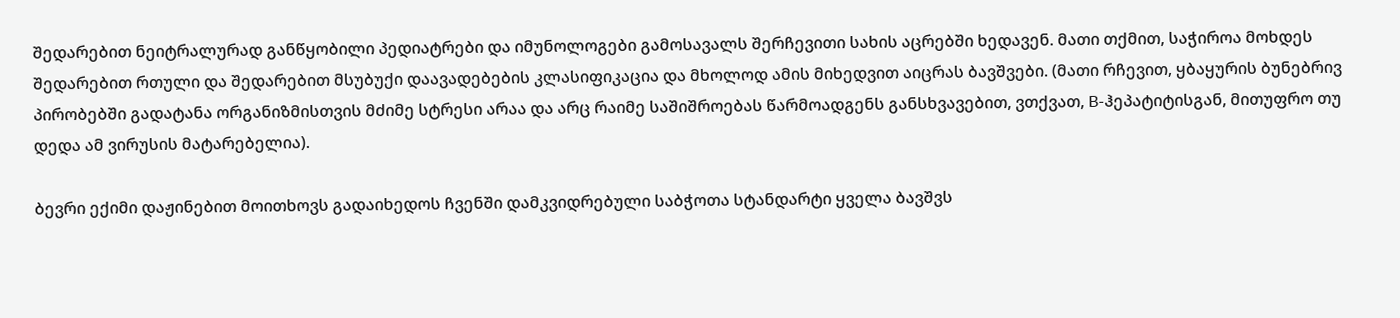შედარებით ნეიტრალურად განწყობილი პედიატრები და იმუნოლოგები გამოსავალს შერჩევითი სახის აცრებში ხედავენ. მათი თქმით, საჭიროა მოხდეს შედარებით რთული და შედარებით მსუბუქი დაავადებების კლასიფიკაცია და მხოლოდ ამის მიხედვით აიცრას ბავშვები. (მათი რჩევით, ყბაყურის ბუნებრივ პირობებში გადატანა ორგანიზმისთვის მძიმე სტრესი არაა და არც რაიმე საშიშროებას წარმოადგენს განსხვავებით, ვთქვათ, B-ჰეპატიტისგან, მითუფრო თუ დედა ამ ვირუსის მატარებელია).

ბევრი ექიმი დაჟინებით მოითხოვს გადაიხედოს ჩვენში დამკვიდრებული საბჭოთა სტანდარტი ყველა ბავშვს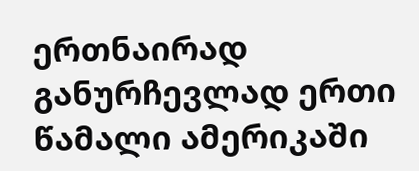ერთნაირად განურჩევლად ერთი წამალი ამერიკაში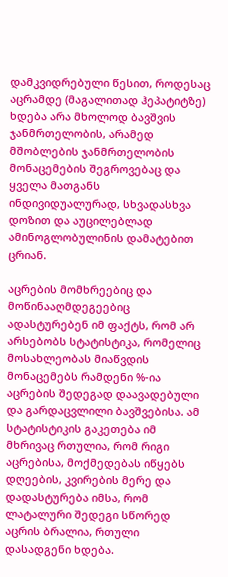დამკვიდრებული წესით, როდესაც აცრამდე (მაგალითად ჰეპატიტზე) ხდება არა მხოლოდ ბავშვის ჯანმრთელობის, არამედ მშობლების ჯანმრთელობის მონაცემების შეგროვებაც და ყველა მათგანს ინდივიდუალურად, სხვადასხვა დოზით და აუცილებლად ამინოგლობულინის დამატებით ცრიან.

აცრების მომხრეებიც და მოწინააღმდეგეებიც ადასტურებენ იმ ფაქტს, რომ არ არსებობს სტატისტიკა, რომელიც მოსახლეობას მიაწვდის მონაცემებს რამდენი %-ია აცრების შედეგად დაავადებული და გარდაცვლილი ბავშვებისა. ამ სტატისტიკის გაკეთება იმ მხრივაც რთულია, რომ რიგი აცრებისა, მოქმედებას იწყებს დღეების, კვირების მერე და დადასტურება იმსა, რომ ლატალური შედეგი სწორედ აცრის ბრალია, რთული დასადგენი ხდება.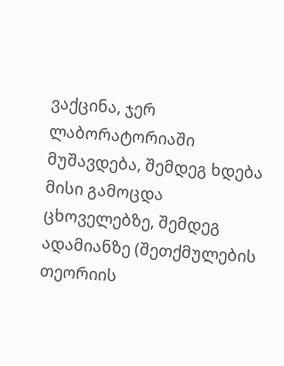ვაქცინა, ჯერ ლაბორატორიაში მუშავდება, შემდეგ ხდება მისი გამოცდა ცხოველებზე, შემდეგ ადამიანზე (შეთქმულების თეორიის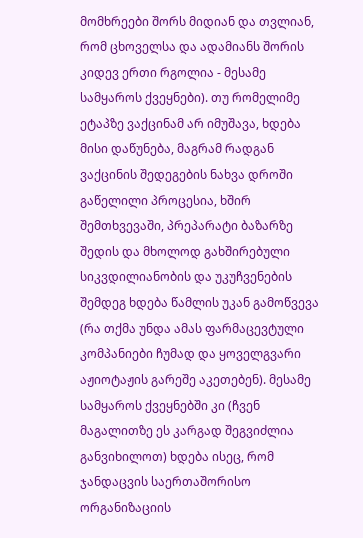მომხრეები შორს მიდიან და თვლიან, რომ ცხოველსა და ადამიანს შორის კიდევ ერთი რგოლია - მესამე სამყაროს ქვეყნები). თუ რომელიმე ეტაპზე ვაქცინამ არ იმუშავა, ხდება მისი დაწუნება, მაგრამ რადგან ვაქცინის შედეგების ნახვა დროში გაწელილი პროცესია, ხშირ შემთხვევაში, პრეპარატი ბაზარზე შედის და მხოლოდ გახშირებული სიკვდილიანობის და უკუჩვენების შემდეგ ხდება წამლის უკან გამოწვევა (რა თქმა უნდა ამას ფარმაცევტული კომპანიები ჩუმად და ყოველგვარი აჟიოტაჟის გარეშე აკეთებენ). მესამე სამყაროს ქვეყნებში კი (ჩვენ მაგალითზე ეს კარგად შეგვიძლია განვიხილოთ) ხდება ისეც, რომ ჯანდაცვის საერთაშორისო ორგანიზაციის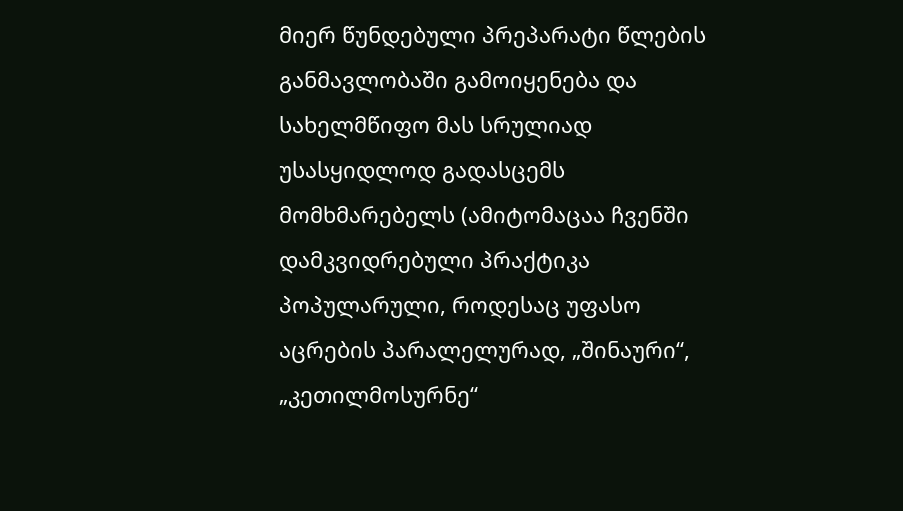მიერ წუნდებული პრეპარატი წლების განმავლობაში გამოიყენება და სახელმწიფო მას სრულიად უსასყიდლოდ გადასცემს მომხმარებელს (ამიტომაცაა ჩვენში დამკვიდრებული პრაქტიკა პოპულარული, როდესაც უფასო აცრების პარალელურად, „შინაური“, „კეთილმოსურნე“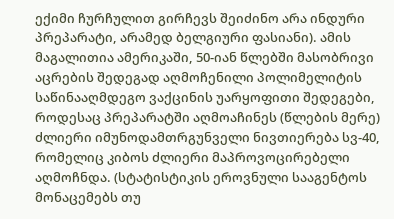ექიმი ჩურჩულით გირჩევს შეიძინო არა ინდური პრეპარატი, არამედ ბელგიური ფასიანი). ამის მაგალითია ამერიკაში, 50-იან წლებში მასობრივი აცრების შედეგად აღმოჩენილი პოლიმელიტის საწინააღმდეგო ვაქცინის უარყოფითი შედეგები, როდესაც პრეპარატში აღმოაჩინეს (წლების მერე) ძლიერი იმუნოდამთრგუნველი ნივთიერება სვ-40, რომელიც კიბოს ძლიერი მაპროვოცირებელი აღმოჩნდა. (სტატისტიკის ეროვნული სააგენტოს მონაცემებს თუ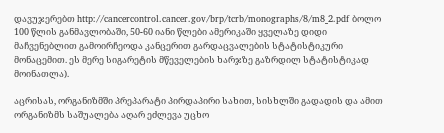დავუჯერებთ http://cancercontrol.cancer.gov/brp/tcrb/monographs/8/m8_2.pdf ბოლო 100 წლის განმავლობაში, 50-60 იანი წლები ამერიკაში ყველაზე დიდი მაჩვენებლით გამოირჩეოდა კანცერით გარდაცვალების სტატისტიკური მონაცემით. ეს მერე სიგარეტის მწეველების ხარჯზე გაზრდილ სტატისტიკად მოინათლა).

აცრისას, ორგანიზმში პრეპარატი პირდაპირი სახით, სისხლში გადადის და ამით ორგანიზმს საშუალება აღარ ეძლევა უცხო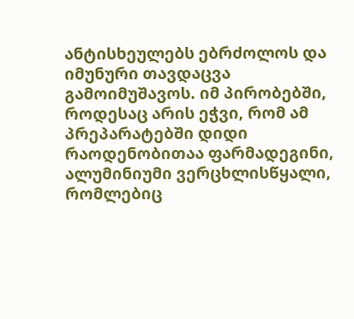ანტისხეულებს ებრძოლოს და იმუნური თავდაცვა გამოიმუშავოს. იმ პირობებში, როდესაც არის ეჭვი, რომ ამ პრეპარატებში დიდი რაოდენობითაა ფარმადეგინი, ალუმინიუმი ვერცხლისწყალი, რომლებიც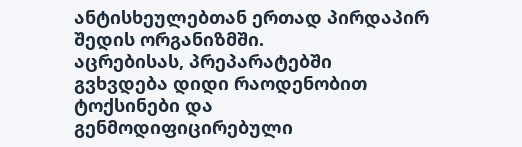ანტისხეულებთან ერთად პირდაპირ შედის ორგანიზმში.
აცრებისას, პრეპარატებში გვხვდება დიდი რაოდენობით ტოქსინები და გენმოდიფიცირებული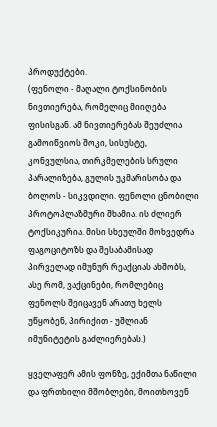პროდუქტები.
(ფენოლი - მაღალი ტოქსინობის ნივთიერება, რომელიც მიიღება ფისისგან. ამ ნივთიერებას შეუძლია გამოიწვიოს შოკი, სისუსტე, კონვულსია, თირკმელების სრული პარალიზება, გულის უკმარისობა და ბოლოს - სიკვდილი. ფენოლი ცნობილი პროტოპლაზმური შხამია. ის ძლიერ ტოქსიკურია. მისი სხეულში მოხვედრა ფაგოციტოზს და შესაბამისად პირველად იმუნურ რეაქციას ახშობს, ასე რომ, ვაქცინები, რომლებიც ფენოლს შეიცავენ არათუ ხელს უწყობენ, პირიქით - უშლიან იმუნიტეტის გაძლიერებას.)

ყველაფერ ამის ფონზე, ექიმთა ნაწილი და ფრთხილი მშობლები, მოითხოვენ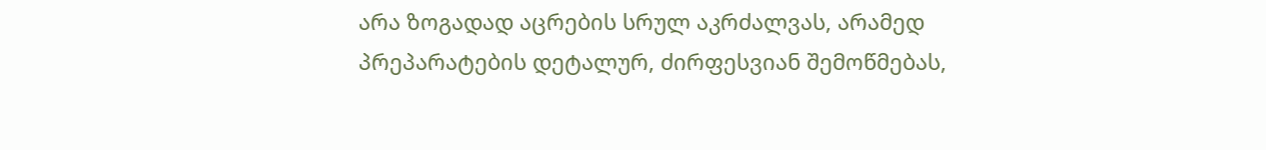არა ზოგადად აცრების სრულ აკრძალვას, არამედ პრეპარატების დეტალურ, ძირფესვიან შემოწმებას,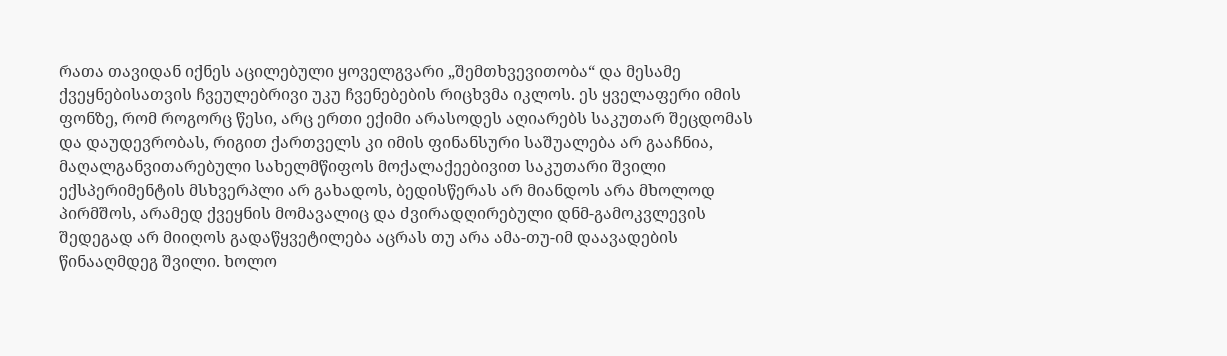რათა თავიდან იქნეს აცილებული ყოველგვარი „შემთხვევითობა“ და მესამე ქვეყნებისათვის ჩვეულებრივი უკუ ჩვენებების რიცხვმა იკლოს. ეს ყველაფერი იმის ფონზე, რომ როგორც წესი, არც ერთი ექიმი არასოდეს აღიარებს საკუთარ შეცდომას და დაუდევრობას, რიგით ქართველს კი იმის ფინანსური საშუალება არ გააჩნია, მაღალგანვითარებული სახელმწიფოს მოქალაქეებივით საკუთარი შვილი ექსპერიმენტის მსხვერპლი არ გახადოს, ბედისწერას არ მიანდოს არა მხოლოდ პირმშოს, არამედ ქვეყნის მომავალიც და ძვირადღირებული დნმ-გამოკვლევის შედეგად არ მიიღოს გადაწყვეტილება აცრას თუ არა ამა-თუ-იმ დაავადების წინააღმდეგ შვილი. ხოლო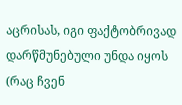აცრისას, იგი ფაქტობრივად დარწმუნებული უნდა იყოს (რაც ჩვენ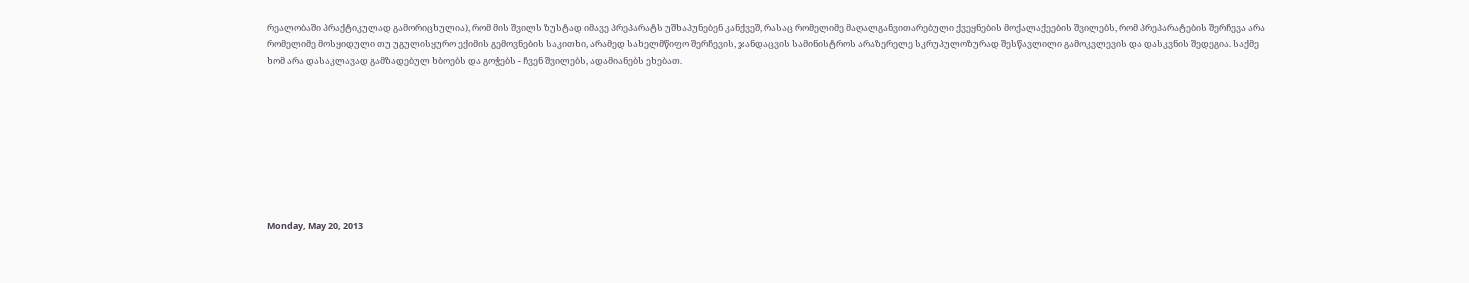რეალობაში პრაქტიკულად გამორიცხულია), რომ მის შვილს ზუსტად იმავე პრეპარატს უშხაპუნებენ კანქვეშ, რასაც რომელიმე მაღალგანვითარებული ქვეყნების მოქალაქეების შვილებს, რომ პრეპარატების შერჩევა არა რომელიმე მოსყიდული თუ უგულისყურო ექიმის გემოვნების საკითხი, არამედ სახელმწიფო შერჩევის, ჯანდაცვის სამინისტროს არაზერელე სკრუპულოზურად შესწავლილი გამოკვლევის და დასკვნის შედეგია. საქმე ხომ არა დასაკლავად გამზადებულ ხბოებს და გოჭებს - ჩვენ შვილებს, ადამიანებს ეხებათ.









Monday, May 20, 2013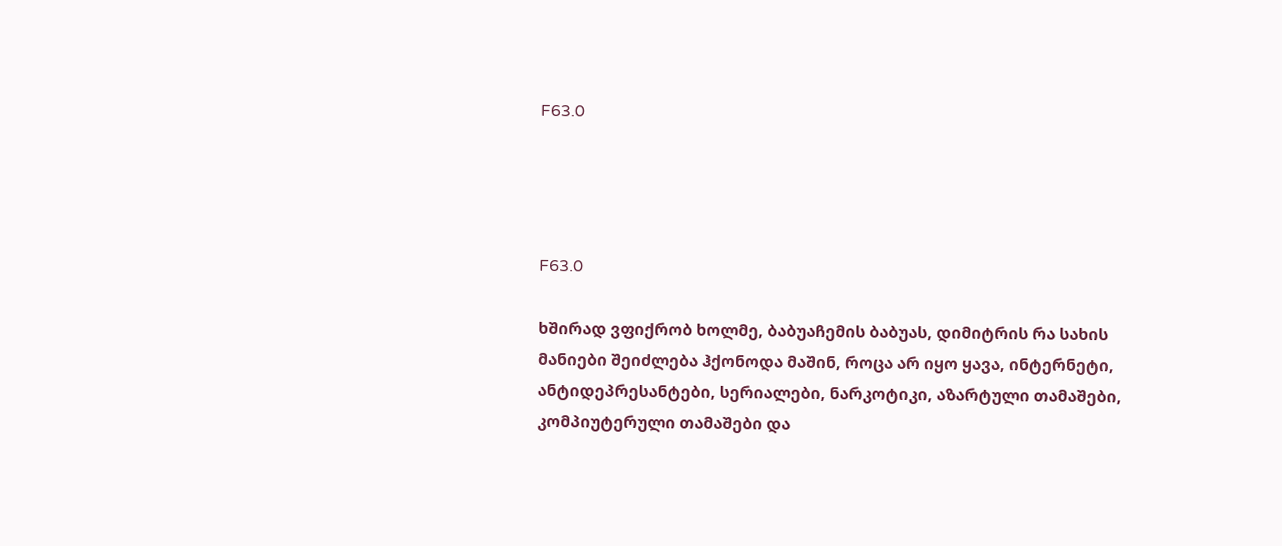F63.0




F63.0

ხშირად ვფიქრობ ხოლმე, ბაბუაჩემის ბაბუას, დიმიტრის რა სახის მანიები შეიძლება ჰქონოდა მაშინ, როცა არ იყო ყავა, ინტერნეტი, ანტიდეპრესანტები, სერიალები, ნარკოტიკი, აზარტული თამაშები, კომპიუტერული თამაშები და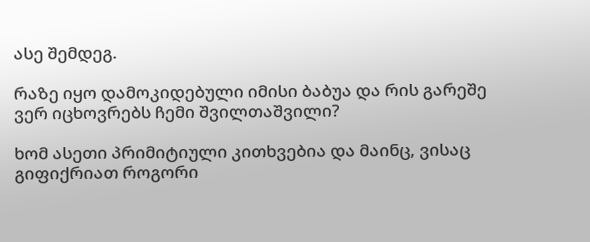ასე შემდეგ.

რაზე იყო დამოკიდებული იმისი ბაბუა და რის გარეშე ვერ იცხოვრებს ჩემი შვილთაშვილი?

ხომ ასეთი პრიმიტიული კითხვებია და მაინც, ვისაც გიფიქრიათ როგორი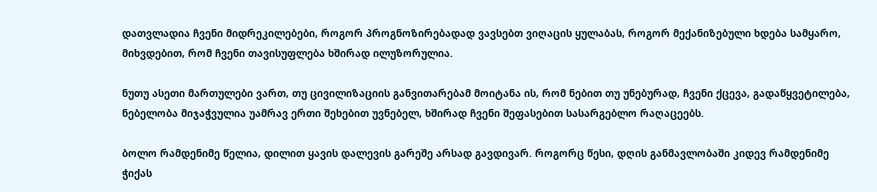დათვლადია ჩვენი მიდრეკილებები, როგორ პროგნოზირებადად ვავსებთ ვიღაცის ყულაბას, როგორ მექანიზებული ხდება სამყარო, მიხვდებით, რომ ჩვენი თავისუფლება ხშირად ილუზორულია.

ნუთუ ასეთი მართულები ვართ, თუ ცივილიზაციის განვითარებამ მოიტანა ის, რომ ნებით თუ უნებურად, ჩვენი ქცევა, გადაწყვეტილება, ნებელობა მიჯაჭვულია უამრავ ერთი შეხებით უვნებელ, ხშირად ჩვენი შეფასებით სასარგებლო რაღაცეებს.

ბოლო რამდენიმე წელია, დილით ყავის დალევის გარეშე არსად გავდივარ. როგორც წესი, დღის განმავლობაში კიდევ რამდენიმე ჭიქას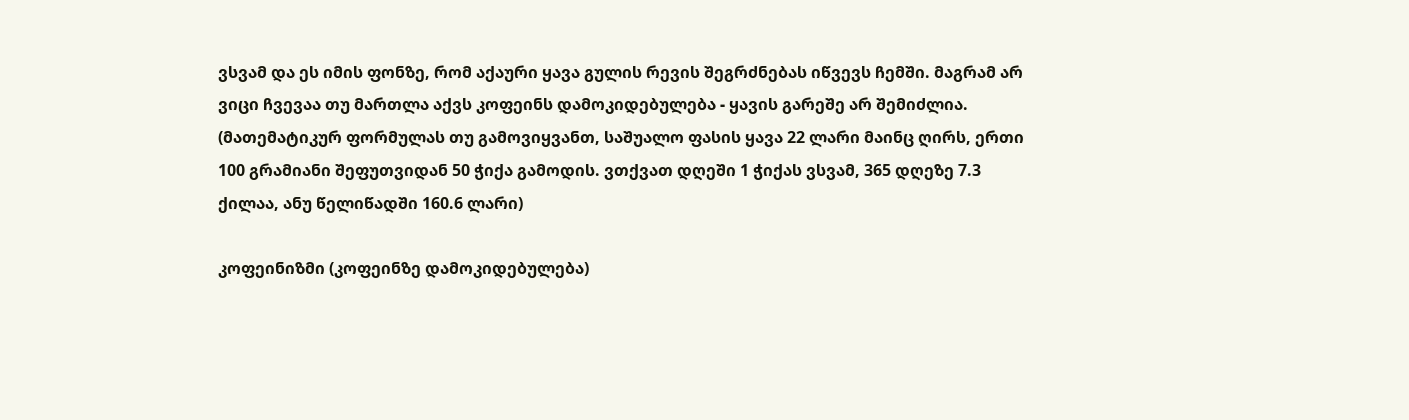ვსვამ და ეს იმის ფონზე, რომ აქაური ყავა გულის რევის შეგრძნებას იწვევს ჩემში. მაგრამ არ ვიცი ჩვევაა თუ მართლა აქვს კოფეინს დამოკიდებულება - ყავის გარეშე არ შემიძლია. (მათემატიკურ ფორმულას თუ გამოვიყვანთ, საშუალო ფასის ყავა 22 ლარი მაინც ღირს, ერთი 100 გრამიანი შეფუთვიდან 50 ჭიქა გამოდის. ვთქვათ დღეში 1 ჭიქას ვსვამ, 365 დღეზე 7.3 ქილაა, ანუ წელიწადში 160.6 ლარი)

კოფეინიზმი (კოფეინზე დამოკიდებულება)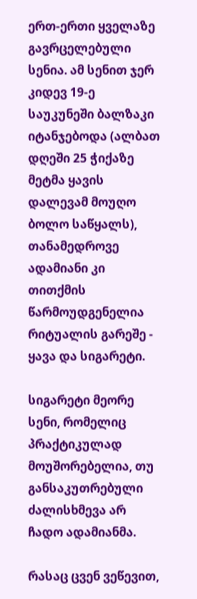ერთ-ერთი ყველაზე გავრცელებული სენია. ამ სენით ჯერ კიდევ 19-ე საუკუნეში ბალზაკი იტანჯებოდა (ალბათ დღეში 25 ჭიქაზე მეტმა ყავის დალევამ მოუღო ბოლო საწყალს), თანამედროვე ადამიანი კი თითქმის წარმოუდგენელია რიტუალის გარეშე - ყავა და სიგარეტი.

სიგარეტი მეორე სენი, რომელიც პრაქტიკულად მოუშორებელია, თუ განსაკუთრებული ძალისხმევა არ ჩადო ადამიანმა.

რასაც ცვენ ვეწევით,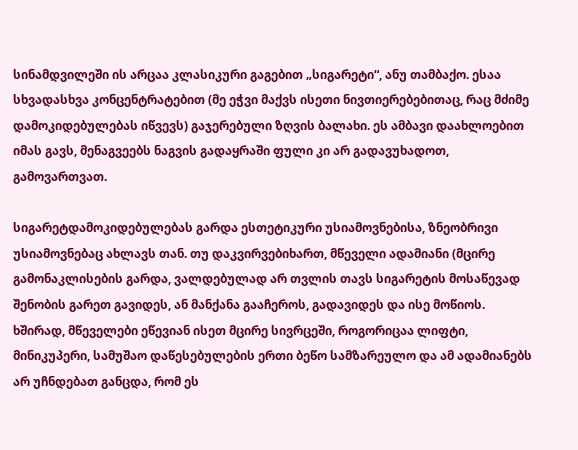სინამდვილეში ის არცაა კლასიკური გაგებით „სიგარეტი“, ანუ თამბაქო. ესაა სხვადასხვა კონცენტრატებით (მე ეჭვი მაქვს ისეთი ნივთიერებებითაც, რაც მძიმე დამოკიდებულებას იწვევს) გაჯერებული ზღვის ბალახი. ეს ამბავი დაახლოებით იმას გავს, მენაგვეებს ნაგვის გადაყრაში ფული კი არ გადავუხადოთ, გამოვართვათ.

სიგარეტდამოკიდებულებას გარდა ესთეტიკური უსიამოვნებისა, ზნეობრივი უსიამოვნებაც ახლავს თან. თუ დაკვირვებიხართ, მწეველი ადამიანი (მცირე გამონაკლისების გარდა, ვალდებულად არ თვლის თავს სიგარეტის მოსაწევად შენობის გარეთ გავიდეს, ან მანქანა გააჩეროს, გადავიდეს და ისე მოწიოს. ხშირად, მწეველები ეწევიან ისეთ მცირე სივრცეში, როგორიცაა ლიფტი, მინიკუპერი, სამუშაო დაწესებულების ერთი ბეწო სამზარეულო და ამ ადამიანებს არ უჩნდებათ განცდა, რომ ეს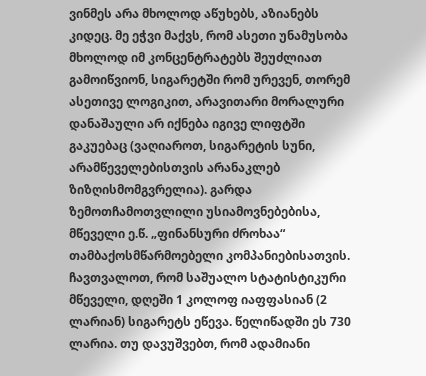ვინმეს არა მხოლოდ აწუხებს, აზიანებს კიდეც. მე ეჭვი მაქვს, რომ ასეთი უნამუსობა მხოლოდ იმ კონცენტრატებს შეუძლიათ გამოიწვიონ, სიგარეტში რომ ურევენ, თორემ ასეთივე ლოგიკით, არავითარი მორალური დანაშაული არ იქნება იგივე ლიფტში გაკუებაც (ვაღიაროთ, სიგარეტის სუნი, არამწეველებისთვის არანაკლებ ზიზღისმომგვრელია). გარდა ზემოთჩამოთვლილი უსიამოვნებებისა, მწეველი ე.წ. „ფინანსური ძროხაა“ თამბაქოსმწარმოებელი კომპანიებისათვის. ჩავთვალოთ, რომ საშუალო სტატისტიკური მწეველი, დღეში 1 კოლოფ იაფფასიან (2 ლარიან) სიგარეტს ეწევა. წელიწადში ეს 730 ლარია. თუ დავუშვებთ, რომ ადამიანი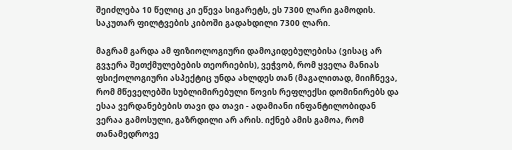შეიძლება 10 წელიც კი ეწევა სიგარეტს, ეს 7300 ლარი გამოდის. საკუთარ ფილტვების კიბოში გადახდილი 7300 ლარი.

მაგრამ გარდა ამ ფიზიოლოგიური დამოკიდებულებისა (ვისაც არ გვჯერა შეთქმულებების თეორიების), ვეჭვობ, რომ ყველა მანიას ფსიქოლოგიური ასპექტიც უნდა ახლდეს თან (მაგალითად, მიიჩნევა, რომ მწეველებში სუბლიმირებული წოვის რეფლექსი დომინირებს და ესაა ვერდანებების თავი და თავი - ადამიანი ინფანტილობიდან ვერაა გამოსული, გაზრდილი არ არის. იქნებ ამის გამოა, რომ თანამედროვე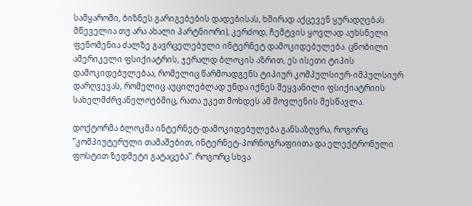სამყაროში, ბიზნეს გარიგებების დადებისას, ხშირად აქცევენ ყურადღებას მწეველია თუ არა ახალი პარტნიორი), კერძოდ, ჩემტვის ყოვლად აუხსნელი ფენომენია ძალზე გავრცელებული ინტერნეტ დამოკიდებულება. ცნობილი ამერიკელი ფსიქიატრის, ჯერალდ ბლოკის აზრით, ეს ისეთი ტიპის დამოკიდებულებაა, რომელიც წარმოადგენს ტიპიურ კომპულსიურ-იმპულსიურ დარღვევას, რომელიც აუცილებლად უნდა იქნეს შეყვანილი ფსიქიატრიის სახელმძრვანელოებშიც, რათა უკეთ მოხდეს ამ მოვლენის შესწავლა.

დოქტორმა ბლოკმა ინტერნეტ-დამოკიდებულება განსაზღვრა, როგორც ”კომპიუტერული თამაშებით, ინტერნეტ-პორნოგრაფიითა და ელექტრონული ფოსტით ზედმეტი გატაცება”. როგორც სხვა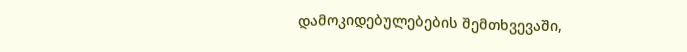დამოკიდებულებების შემთხვევაში,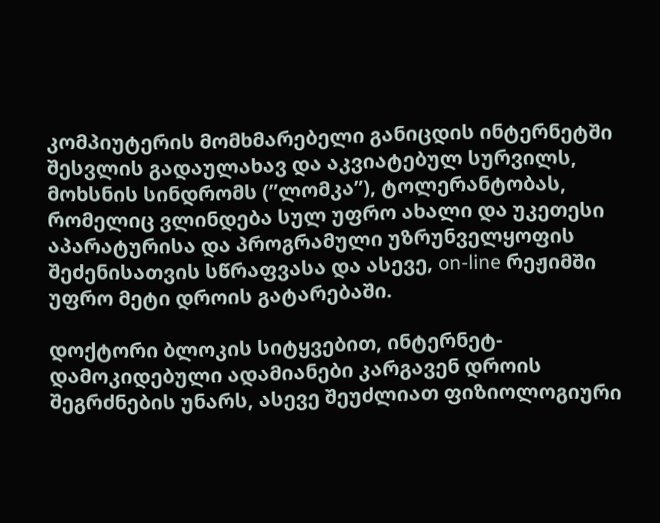კომპიუტერის მომხმარებელი განიცდის ინტერნეტში შესვლის გადაულახავ და აკვიატებულ სურვილს, მოხსნის სინდრომს (”ლომკა”), ტოლერანტობას, რომელიც ვლინდება სულ უფრო ახალი და უკეთესი აპარატურისა და პროგრამული უზრუნველყოფის შეძენისათვის სწრაფვასა და ასევე, on-line რეჟიმში უფრო მეტი დროის გატარებაში.

დოქტორი ბლოკის სიტყვებით, ინტერნეტ-დამოკიდებული ადამიანები კარგავენ დროის შეგრძნების უნარს, ასევე შეუძლიათ ფიზიოლოგიური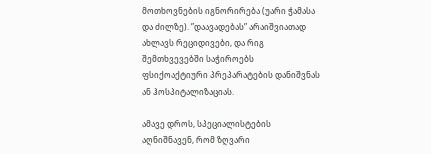მოთხოვნების იგნორირება (უარი ჭამასა და ძილზე). ”დაავადებას” არაიშვიათად ახლავს რეციდივები, და რიგ შემთხვევებში საჭიროებს ფსიქოაქტიური პრეპარატების დანიშვნას ან ჰოსპიტალიზაციას.

ამავე დროს, სპეციალისტების აღნიშნავენ, რომ ზღვარი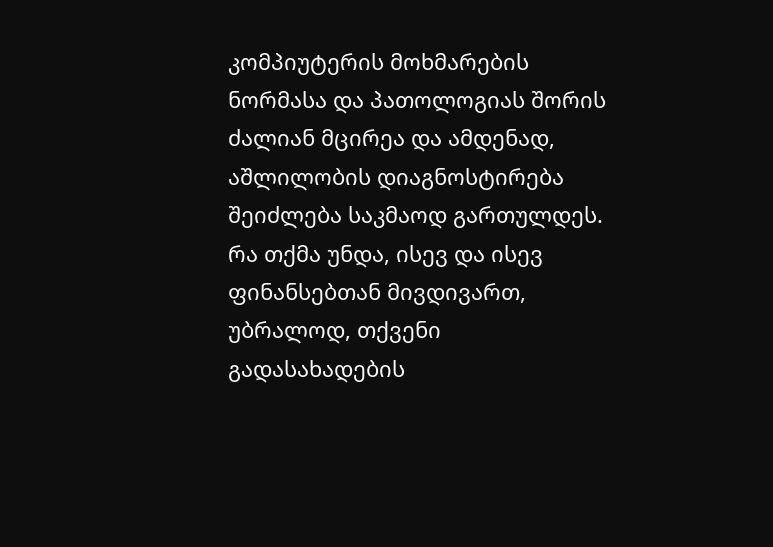კომპიუტერის მოხმარების ნორმასა და პათოლოგიას შორის ძალიან მცირეა და ამდენად, აშლილობის დიაგნოსტირება შეიძლება საკმაოდ გართულდეს.
რა თქმა უნდა, ისევ და ისევ ფინანსებთან მივდივართ, უბრალოდ, თქვენი გადასახადების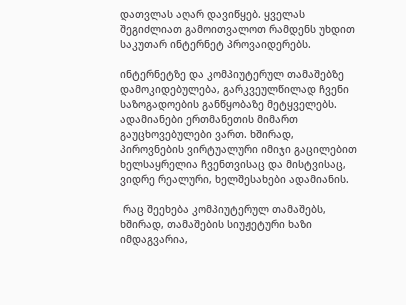დათვლას აღარ დავიწყებ. ყველას შეგიძლიათ გამოითვალოთ რამდენს უხდით საკუთარ ინტერნეტ პროვაიდერებს.

ინტერნეტზე და კომპიუტერულ თამაშებზე დამოკიდებულება, გარკვეულწილად ჩვენი საზოგადოების განწყობაზე მეტყველებს. ადამიანები ერთმანეთის მიმართ გაუცხოვებულები ვართ. ხშირად, პიროვნების ვირტუალური იმიჯი გაცილებით ხელსაყრელია ჩვენთვისაც და მისტვისაც, ვიდრე რეალური, ხელშესახები ადამიანის.

 რაც შეეხება კომპიუტერულ თამაშებს, ხშირად, თამაშების სიუჟეტური ხაზი იმდაგვარია,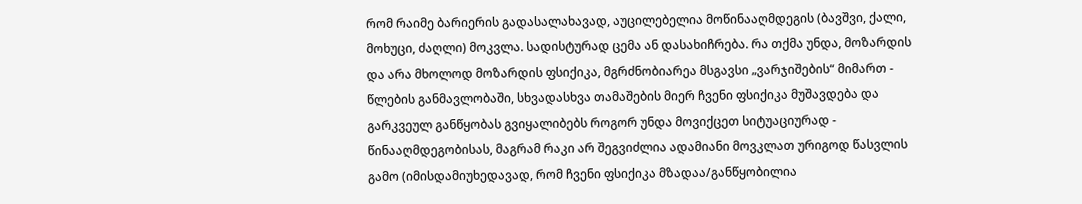რომ რაიმე ბარიერის გადასალახავად, აუცილებელია მოწინააღმდეგის (ბავშვი, ქალი, მოხუცი, ძაღლი) მოკვლა. სადისტურად ცემა ან დასახიჩრება. რა თქმა უნდა, მოზარდის და არა მხოლოდ მოზარდის ფსიქიკა, მგრძნობიარეა მსგავსი „ვარჯიშების“ მიმართ -  წლების განმავლობაში, სხვადასხვა თამაშების მიერ ჩვენი ფსიქიკა მუშავდება და გარკვეულ განწყობას გვიყალიბებს როგორ უნდა მოვიქცეთ სიტუაციურად - წინააღმდეგობისას, მაგრამ რაკი არ შეგვიძლია ადამიანი მოვკლათ ურიგოდ წასვლის გამო (იმისდამიუხედავად, რომ ჩვენი ფსიქიკა მზადაა/განწყობილია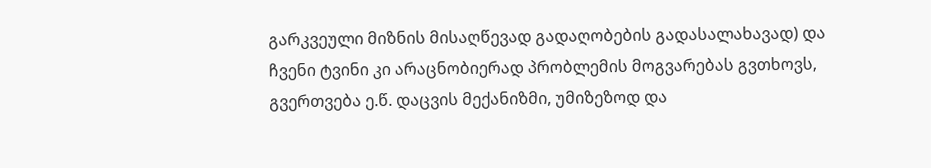გარკვეული მიზნის მისაღწევად გადაღობების გადასალახავად) და ჩვენი ტვინი კი არაცნობიერად პრობლემის მოგვარებას გვთხოვს, გვერთვება ე.წ. დაცვის მექანიზმი, უმიზეზოდ და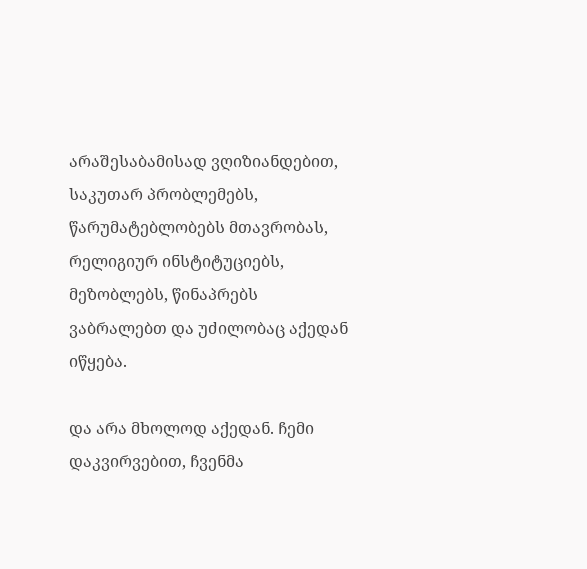არაშესაბამისად ვღიზიანდებით, საკუთარ პრობლემებს, წარუმატებლობებს მთავრობას, რელიგიურ ინსტიტუციებს, მეზობლებს, წინაპრებს ვაბრალებთ და უძილობაც აქედან იწყება.

და არა მხოლოდ აქედან. ჩემი დაკვირვებით, ჩვენმა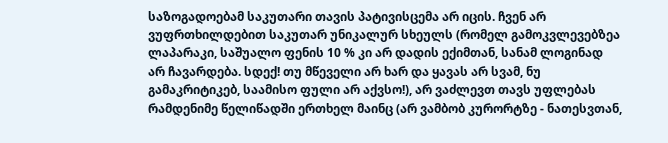საზოგადოებამ საკუთარი თავის პატივისცემა არ იცის. ჩვენ არ ვუფრთხილდებით საკუთარ უნიკალურ სხეულს (რომელ გამოკვლევებზეა ლაპარაკი, საშუალო ფენის 10 % კი არ დადის ექიმთან, სანამ ლოგინად არ ჩავარდება. სდექ! თუ მწეველი არ ხარ და ყავას არ სვამ, ნუ გამაკრიტიკებ, საამისო ფული არ აქვსო!), არ ვაძლევთ თავს უფლებას რამდენიმე წელიწადში ერთხელ მაინც (არ ვამბობ კურორტზე - ნათესვთან,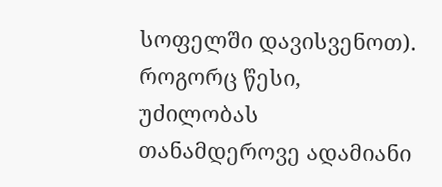სოფელში დავისვენოთ). როგორც წესი, უძილობას თანამდეროვე ადამიანი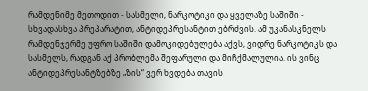რამდენიმე მეთოდით - სასმელი, ნარკოტიკი და ყველაზე საშიში - სხვადასხვა პრეპარატით, ანტიდეპრესანტით ებრძვის. ამ უკანასკნელს რამდენჯერმე უფრო საშიში დამოკიდებულება აქვს, ვიდრე ნარკოტიკს და სასმელს, რადგან აქ პრობლემა შეფარული და მიჩქმალულია. ის ვინც ანტიდეპრესანტზებზე „ზის“ ვერ ხვდება თავის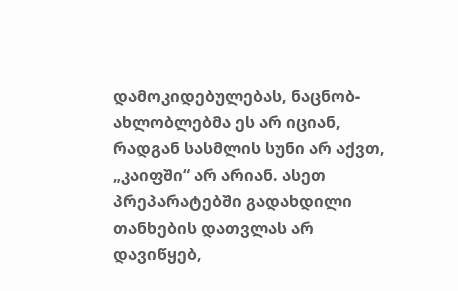დამოკიდებულებას, ნაცნობ-ახლობლებმა ეს არ იციან, რადგან სასმლის სუნი არ აქვთ, „კაიფში“ არ არიან. ასეთ პრეპარატებში გადახდილი თანხების დათვლას არ დავიწყებ,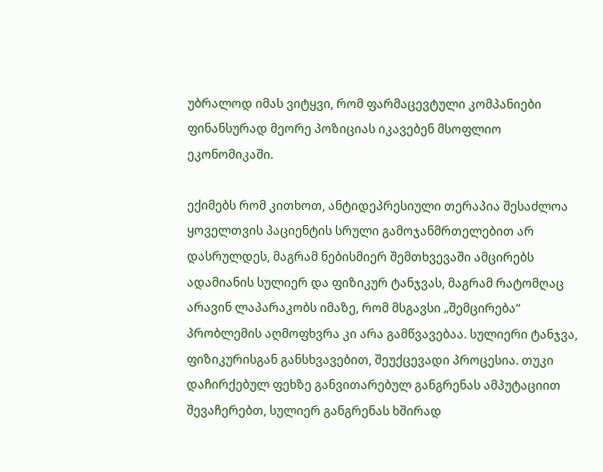უბრალოდ იმას ვიტყვი, რომ ფარმაცევტული კომპანიები ფინანსურად მეორე პოზიციას იკავებენ მსოფლიო ეკონომიკაში.

ექიმებს რომ კითხოთ, ანტიდეპრესიული თერაპია შესაძლოა ყოველთვის პაციენტის სრული გამოჯანმრთელებით არ დასრულდეს, მაგრამ ნებისმიერ შემთხვევაში ამცირებს ადამიანის სულიერ და ფიზიკურ ტანჯვას, მაგრამ რატომღაც არავინ ლაპარაკობს იმაზე, რომ მსგავსი „შემცირება“ პრობლემის აღმოფხვრა კი არა გამწვავებაა. სულიერი ტანჯვა, ფიზიკურისგან განსხვავებით, შეუქცევადი პროცესია. თუკი დაჩირქებულ ფეხზე განვითარებულ განგრენას ამპუტაციით შევაჩერებთ, სულიერ განგრენას ხშირად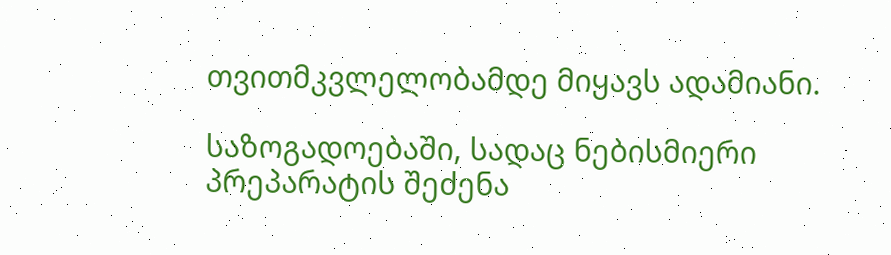თვითმკვლელობამდე მიყავს ადამიანი.

საზოგადოებაში, სადაც ნებისმიერი პრეპარატის შეძენა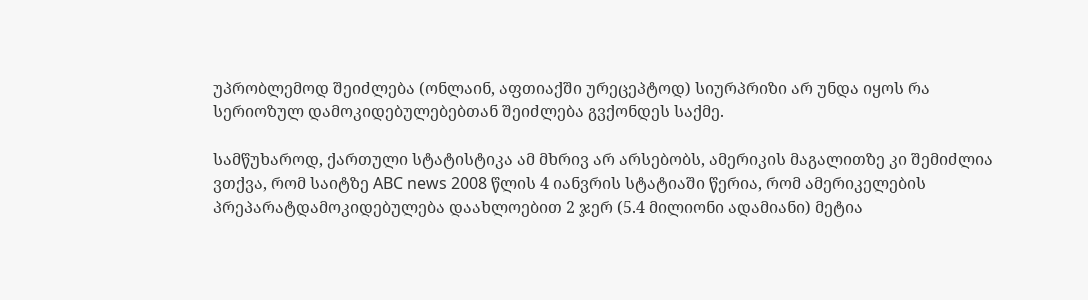უპრობლემოდ შეიძლება (ონლაინ, აფთიაქში ურეცეპტოდ) სიურპრიზი არ უნდა იყოს რა სერიოზულ დამოკიდებულებებთან შეიძლება გვქონდეს საქმე.

სამწუხაროდ, ქართული სტატისტიკა ამ მხრივ არ არსებობს, ამერიკის მაგალითზე კი შემიძლია ვთქვა, რომ საიტზე ABC news 2008 წლის 4 იანვრის სტატიაში წერია, რომ ამერიკელების პრეპარატდამოკიდებულება დაახლოებით 2 ჯერ (5.4 მილიონი ადამიანი) მეტია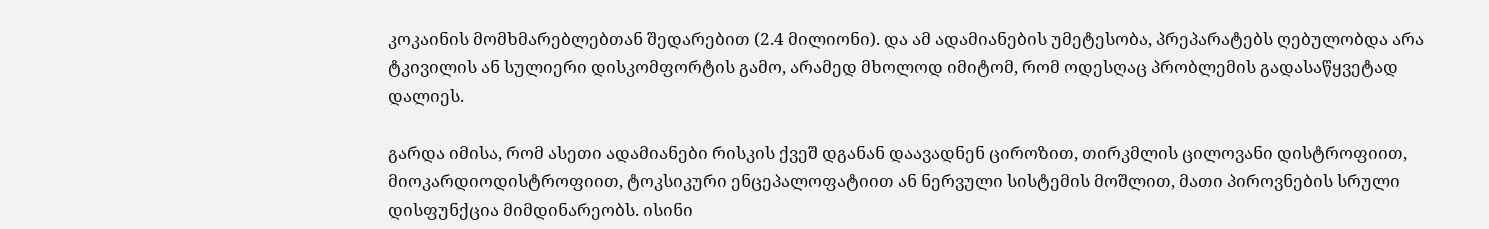კოკაინის მომხმარებლებთან შედარებით (2.4 მილიონი). და ამ ადამიანების უმეტესობა, პრეპარატებს ღებულობდა არა ტკივილის ან სულიერი დისკომფორტის გამო, არამედ მხოლოდ იმიტომ, რომ ოდესღაც პრობლემის გადასაწყვეტად დალიეს.

გარდა იმისა, რომ ასეთი ადამიანები რისკის ქვეშ დგანან დაავადნენ ციროზით, თირკმლის ცილოვანი დისტროფიით, მიოკარდიოდისტროფიით, ტოკსიკური ენცეპალოფატიით ან ნერვული სისტემის მოშლით, მათი პიროვნების სრული დისფუნქცია მიმდინარეობს. ისინი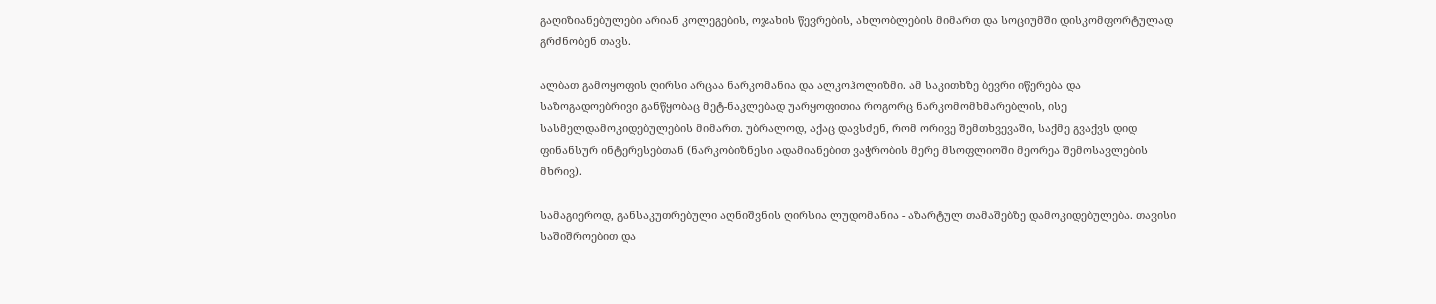გაღიზიანებულები არიან კოლეგების, ოჯახის წევრების, ახლობლების მიმართ და სოციუმში დისკომფორტულად გრძნობენ თავს.

ალბათ გამოყოფის ღირსი არცაა ნარკომანია და ალკოჰოლიზმი. ამ საკითხზე ბევრი იწერება და საზოგადოებრივი განწყობაც მეტ-ნაკლებად უარყოფითია როგორც ნარკომომხმარებლის, ისე სასმელდამოკიდებულების მიმართ. უბრალოდ, აქაც დავსძენ, რომ ორივე შემთხვევაში, საქმე გვაქვს დიდ ფინანსურ ინტერესებთან (ნარკობიზნესი ადამიანებით ვაჭრობის მერე მსოფლიოში მეორეა შემოსავლების მხრივ).

სამაგიეროდ, განსაკუთრებული აღნიშვნის ღირსია ლუდომანია - აზარტულ თამაშებზე დამოკიდებულება. თავისი საშიშროებით და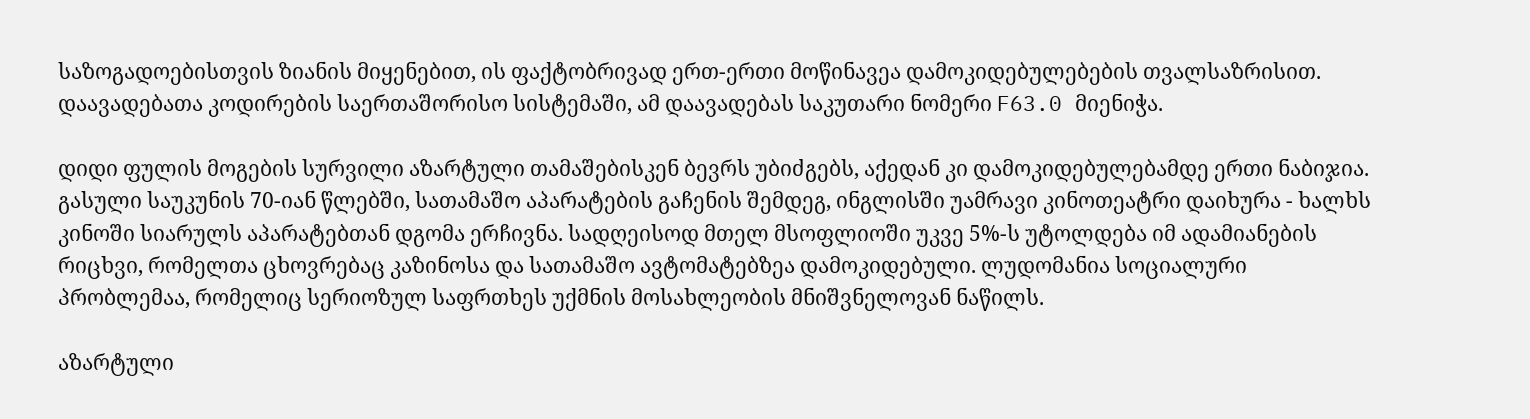საზოგადოებისთვის ზიანის მიყენებით, ის ფაქტობრივად ერთ-ერთი მოწინავეა დამოკიდებულებების თვალსაზრისით. დაავადებათა კოდირების საერთაშორისო სისტემაში, ამ დაავადებას საკუთარი ნომერი F63.0 მიენიჭა.

დიდი ფულის მოგების სურვილი აზარტული თამაშებისკენ ბევრს უბიძგებს, აქედან კი დამოკიდებულებამდე ერთი ნაბიჯია. გასული საუკუნის 70-იან წლებში, სათამაშო აპარატების გაჩენის შემდეგ, ინგლისში უამრავი კინოთეატრი დაიხურა - ხალხს კინოში სიარულს აპარატებთან დგომა ერჩივნა. სადღეისოდ მთელ მსოფლიოში უკვე 5%-ს უტოლდება იმ ადამიანების რიცხვი, რომელთა ცხოვრებაც კაზინოსა და სათამაშო ავტომატებზეა დამოკიდებული. ლუდომანია სოციალური პრობლემაა, რომელიც სერიოზულ საფრთხეს უქმნის მოსახლეობის მნიშვნელოვან ნაწილს.

აზარტული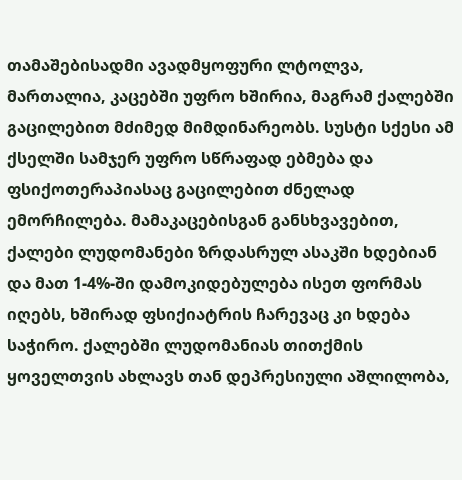თამაშებისადმი ავადმყოფური ლტოლვა, მართალია, კაცებში უფრო ხშირია, მაგრამ ქალებში გაცილებით მძიმედ მიმდინარეობს. სუსტი სქესი ამ ქსელში სამჯერ უფრო სწრაფად ებმება და ფსიქოთერაპიასაც გაცილებით ძნელად ემორჩილება. მამაკაცებისგან განსხვავებით, ქალები ლუდომანები ზრდასრულ ასაკში ხდებიან და მათ 1-4%-ში დამოკიდებულება ისეთ ფორმას იღებს, ხშირად ფსიქიატრის ჩარევაც კი ხდება საჭირო. ქალებში ლუდომანიას თითქმის ყოველთვის ახლავს თან დეპრესიული აშლილობა,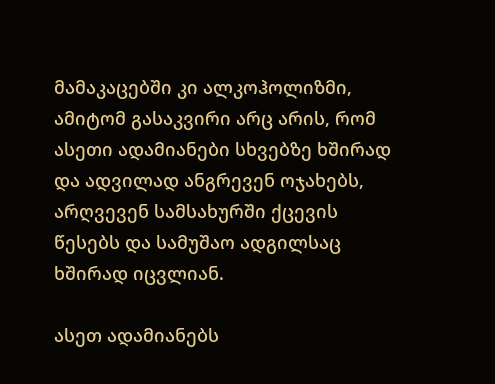მამაკაცებში კი ალკოჰოლიზმი, ამიტომ გასაკვირი არც არის, რომ ასეთი ადამიანები სხვებზე ხშირად და ადვილად ანგრევენ ოჯახებს, არღვევენ სამსახურში ქცევის წესებს და სამუშაო ადგილსაც ხშირად იცვლიან.

ასეთ ადამიანებს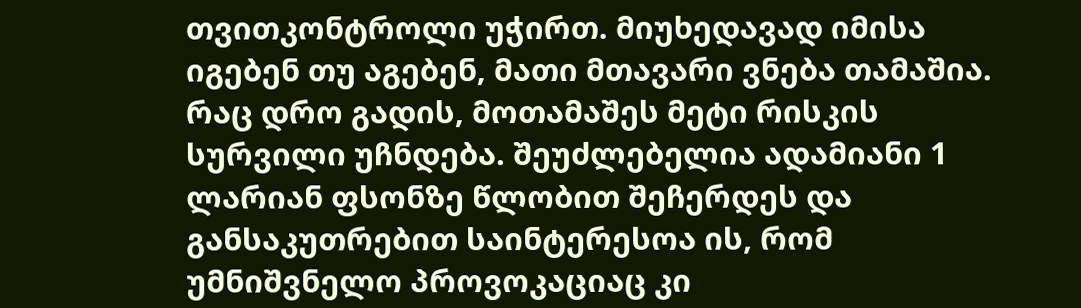თვითკონტროლი უჭირთ. მიუხედავად იმისა იგებენ თუ აგებენ, მათი მთავარი ვნება თამაშია. რაც დრო გადის, მოთამაშეს მეტი რისკის სურვილი უჩნდება. შეუძლებელია ადამიანი 1 ლარიან ფსონზე წლობით შეჩერდეს და განსაკუთრებით საინტერესოა ის, რომ უმნიშვნელო პროვოკაციაც კი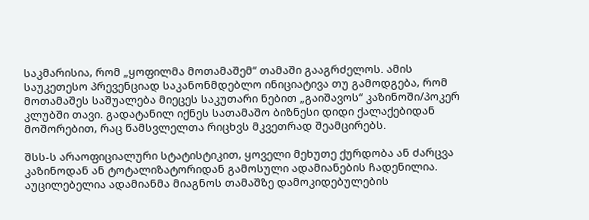საკმარისია, რომ „ყოფილმა მოთამაშემ“ თამაში გააგრძელოს. ამის საუკეთესო პრევენციად საკანონმდებლო ინიციატივა თუ გამოდგება, რომ მოთამაშეს საშუალება მიეცეს საკუთარი ნებით „გაიშავოს“ კაზინოში/პოკერ კლუბში თავი. გადატანილ იქნეს სათამაშო ბიზნესი დიდი ქალაქებიდან მოშორებით, რაც წამსვლელთა რიცხვს მკვეთრად შეამცირებს.

შსს-ს არაოფიციალური სტატისტიკით, ყოველი მეხუთე ქურდობა ან ძარცვა კაზინოდან ან ტოტალიზატორიდან გამოსული ადამიანების ჩადენილია.
აუცილებელია ადამიანმა მიაგნოს თამაშზე დამოკიდებულების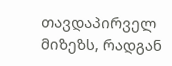თავდაპირველ მიზეზს, რადგან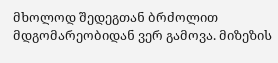მხოლოდ შედეგთან ბრძოლით მდგომარეობიდან ვერ გამოვა. მიზეზის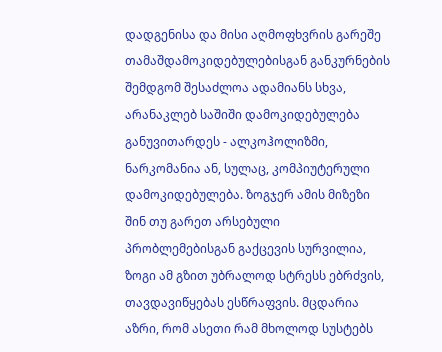დადგენისა და მისი აღმოფხვრის გარეშე თამაშდამოკიდებულებისგან განკურნების შემდგომ შესაძლოა ადამიანს სხვა, არანაკლებ საშიში დამოკიდებულება განუვითარდეს - ალკოჰოლიზმი, ნარკომანია ან, სულაც, კომპიუტერული დამოკიდებულება. ზოგჯერ ამის მიზეზი შინ თუ გარეთ არსებული პრობლემებისგან გაქცევის სურვილია, ზოგი ამ გზით უბრალოდ სტრესს ებრძვის, თავდავიწყებას ესწრაფვის. მცდარია აზრი, რომ ასეთი რამ მხოლოდ სუსტებს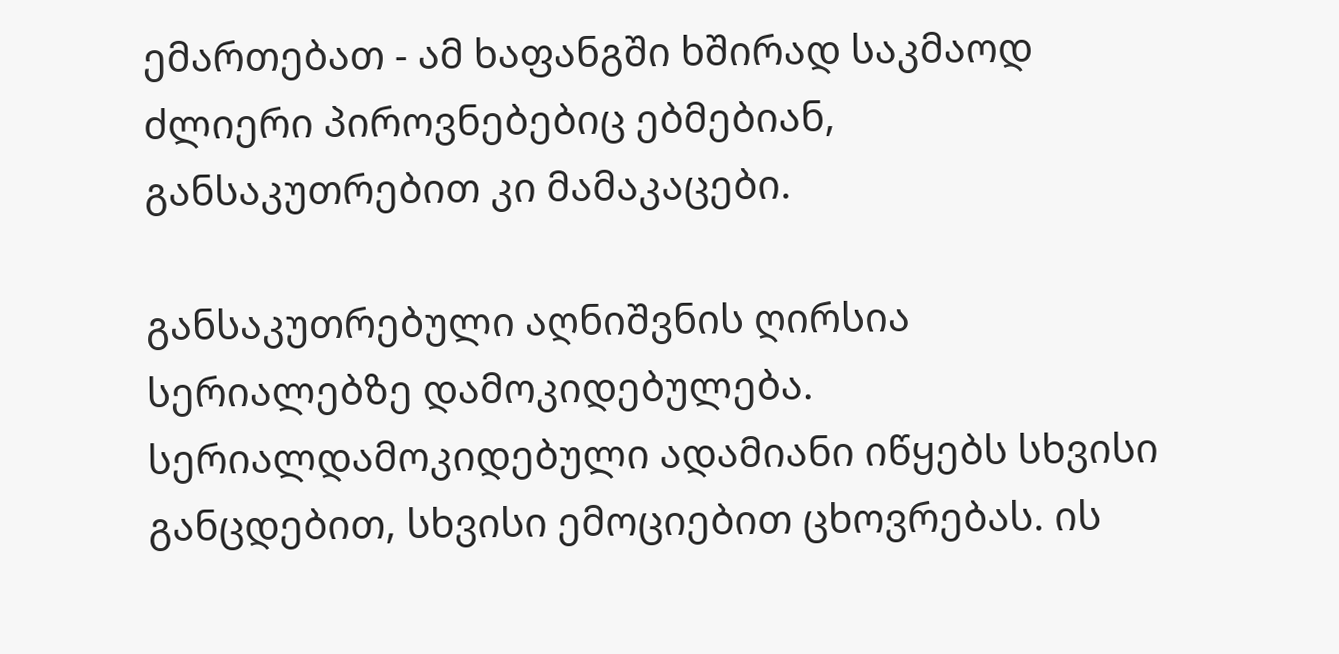ემართებათ - ამ ხაფანგში ხშირად საკმაოდ ძლიერი პიროვნებებიც ებმებიან, განსაკუთრებით კი მამაკაცები.

განსაკუთრებული აღნიშვნის ღირსია სერიალებზე დამოკიდებულება. სერიალდამოკიდებული ადამიანი იწყებს სხვისი განცდებით, სხვისი ემოციებით ცხოვრებას. ის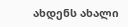ახდენს ახალი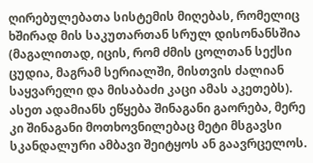ღირებულებათა სისტემის მიღებას, რომელიც ხშირად მის საკუთართან სრულ დისონანსშია (მაგალითად, იცის, რომ ძმის ცოლთან სექსი ცუდია, მაგრამ სერიალში, მისთვის ძალიან საყვარელი და მისაბაძი კაცი ამას აკეთებს). ასეთ ადამიანს ეწყება შინაგანი გაორება, მერე კი შინაგანი მოთხოვნილებაც მეტი მსგავსი სკანდალური ამბავი შეიტყოს ან გაავრცელოს.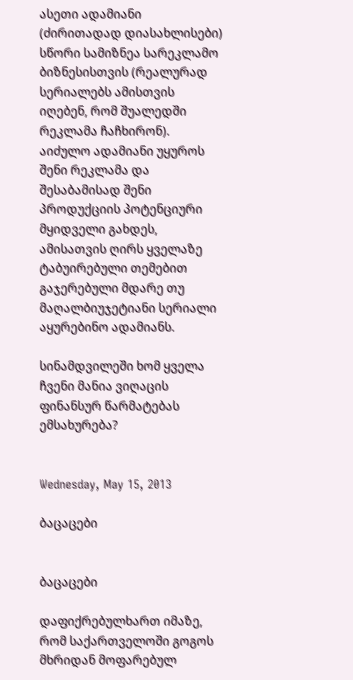ასეთი ადამიანი (ძირითადად დიასახლისები) სწორი სამიზნეა სარეკლამო ბიზნესისთვის (რეალურად სერიალებს ამისთვის იღებენ, რომ შუალედში რეკლამა ჩაჩხირონ). აიძულო ადამიანი უყუროს შენი რეკლამა და შესაბამისად შენი პროდუქციის პოტენციური მყიდველი გახდეს, ამისათვის ღირს ყველაზე ტაბუირებული თემებით გაჯერებული მდარე თუ მაღალბიუჯეტიანი სერიალი აყურებინო ადამიანს.

სინამდვილეში ხომ ყველა ჩვენი მანია ვიღაცის ფინანსურ წარმატებას ემსახურება?


Wednesday, May 15, 2013

ბაცაცები


ბაცაცები

დაფიქრებულხართ იმაზე, რომ საქართველოში გოგოს მხრიდან მოფარებულ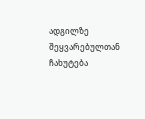ადგილზე შეყვარებულთან ჩახუტება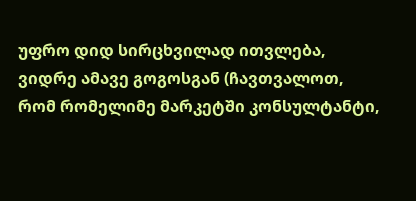უფრო დიდ სირცხვილად ითვლება, ვიდრე ამავე გოგოსგან (ჩავთვალოთ, რომ რომელიმე მარკეტში კონსულტანტი,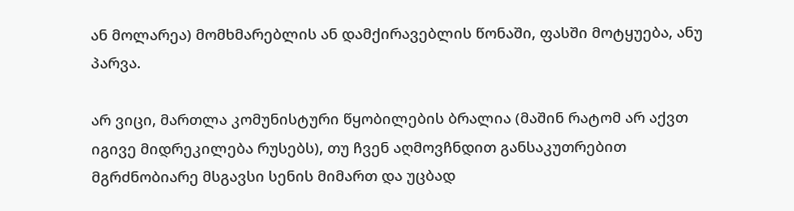ან მოლარეა) მომხმარებლის ან დამქირავებლის წონაში, ფასში მოტყუება, ანუ პარვა.

არ ვიცი, მართლა კომუნისტური წყობილების ბრალია (მაშინ რატომ არ აქვთ იგივე მიდრეკილება რუსებს), თუ ჩვენ აღმოვჩნდით განსაკუთრებით მგრძნობიარე მსგავსი სენის მიმართ და უცბად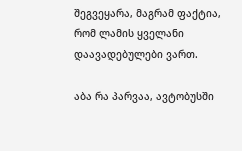შეგვეყარა, მაგრამ ფაქტია, რომ ლამის ყველანი დაავადებულები ვართ.

აბა რა პარვაა, ავტობუსში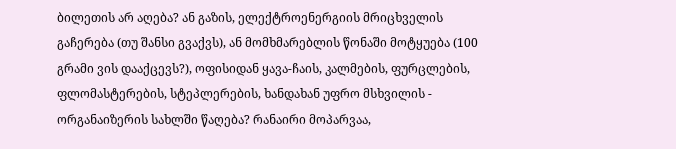ბილეთის არ აღება? ან გაზის, ელექტროენერგიის მრიცხველის გაჩერება (თუ შანსი გვაქვს), ან მომხმარებლის წონაში მოტყუება (100 გრამი ვის დააქცევს?), ოფისიდან ყავა-ჩაის, კალმების, ფურცლების, ფლომასტერების, სტეპლერების, ხანდახან უფრო მსხვილის - ორგანაიზერის სახლში წაღება? რანაირი მოპარვაა,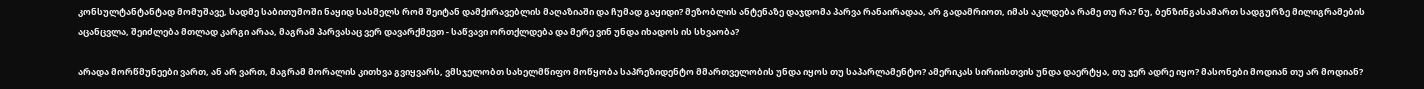კონსულტანტანტად მომუშავე, სადმე საბითუმოში ნაყიდ სასმელს რომ შეიტან დამქირავებლის მაღაზიაში და ჩუმად გაყიდი? მეზობლის ანტენაზე დაჯდომა პარვა რანაირადაა, არ გადამრიოთ, იმას აკლდება რამე თუ რა? ნუ, ბენზინგასამართ სადგურზე მილიგრამების აცანცვლა, შეიძლება მთლად კარგი არაა, მაგრამ პარვასაც ვერ დავარქმევთ - საწვავი ორთქლდება და მერე ვინ უნდა იხადოს ის სხვაობა?

არადა მორწმუნეები ვართ, ან არ ვართ, მაგრამ მორალის კითხვა გვიყვარს, ვმსჯელობთ სახელმწიფო მოწყობა საპრეზიდენტო მმართველობის უნდა იყოს თუ საპარლამენტო? ამერიკას სირიისთვის უნდა დაერტყა, თუ ჯერ ადრე იყო? მასონები მოდიან თუ არ მოდიან?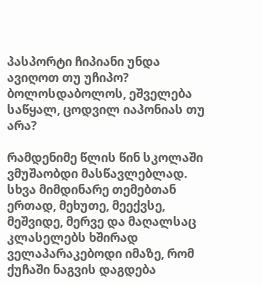პასპორტი ჩიპიანი უნდა ავიღოთ თუ უჩიპო? ბოლოსდაბოლოს, ეშველება საწყალ, ცოდვილ იაპონიას თუ არა?

რამდენიმე წლის წინ სკოლაში ვმუშაობდი მასწავლებლად. სხვა მიმდინარე თემებთან ერთად, მეხუთე, მეექვსე, მეშვიდე, მერვე და მაღალსაც კლასელებს ხშირად ველაპარაკებოდი იმაზე, რომ ქუჩაში ნაგვის დაგდება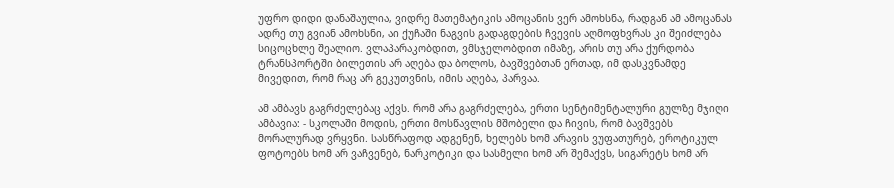უფრო დიდი დანაშაულია, ვიდრე მათემატიკის ამოცანის ვერ ამოხსნა, რადგან ამ ამოცანას ადრე თუ გვიან ამოხსნი, აი ქუჩაში ნაგვის გადაგდების ჩვევის აღმოფხვრას კი შეიძლება სიცოცხლე შეალიო. ვლაპარაკობდით, ვმსჯელობდით იმაზე, არის თუ არა ქურდობა ტრანსპორტში ბილეთის არ აღება და ბოლოს, ბავშვებთან ერთად, იმ დასკვნამდე მივედით, რომ რაც არ გეკუთვნის, იმის აღება, პარვაა.

ამ ამბავს გაგრძელებაც აქვს. რომ არა გაგრძელება, ერთი სენტიმენტალური გულზე მჯიღი ამბავია: - სკოლაში მოდის, ერთი მოსწავლის მშობელი და ჩივის, რომ ბავშვებს მორალურად ვრყვნი. სასწრაფოდ ადგენენ, ხელებს ხომ არავის ვუფათურებ, ეროტიკულ ფოტოებს ხომ არ ვაჩვენებ, ნარკოტიკი და სასმელი ხომ არ შემაქვს, სიგარეტს ხომ არ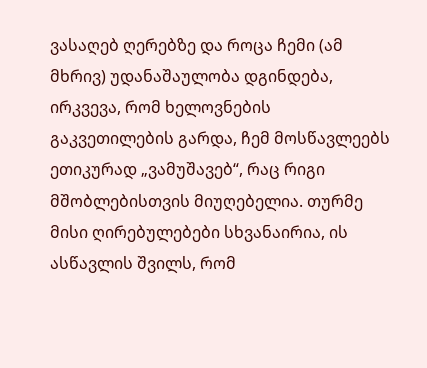ვასაღებ ღერებზე და როცა ჩემი (ამ მხრივ) უდანაშაულობა დგინდება, ირკვევა, რომ ხელოვნების გაკვეთილების გარდა, ჩემ მოსწავლეებს ეთიკურად „ვამუშავებ“, რაც რიგი მშობლებისთვის მიუღებელია. თურმე მისი ღირებულებები სხვანაირია, ის ასწავლის შვილს, რომ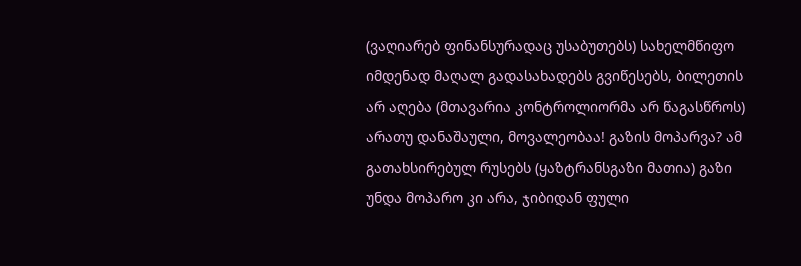(ვაღიარებ ფინანსურადაც უსაბუთებს) სახელმწიფო იმდენად მაღალ გადასახადებს გვიწესებს, ბილეთის არ აღება (მთავარია კონტროლიორმა არ წაგასწროს) არათუ დანაშაული, მოვალეობაა! გაზის მოპარვა? ამ გათახსირებულ რუსებს (ყაზტრანსგაზი მათია) გაზი უნდა მოპარო კი არა, ჯიბიდან ფული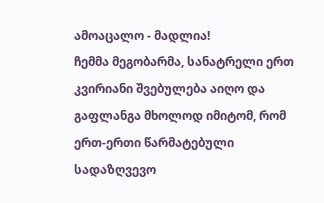ამოაცალო - მადლია!
ჩემმა მეგობარმა, სანატრელი ერთ კვირიანი შვებულება აიღო და გაფლანგა მხოლოდ იმიტომ, რომ ერთ-ერთი წარმატებული სადაზღვევო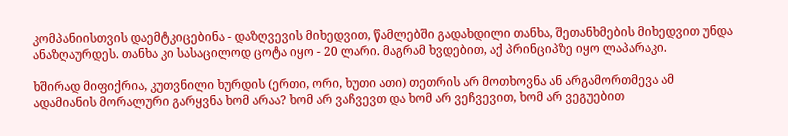კომპანიისთვის დაემტკიცებინა - დაზღვევის მიხედვით, წამლებში გადახდილი თანხა, შეთანხმების მიხედვით უნდა ანაზღაურდეს. თანხა კი სასაცილოდ ცოტა იყო - 20 ლარი. მაგრამ ხვდებით, აქ პრინციპზე იყო ლაპარაკი.

ხშირად მიფიქრია, კუთვნილი ხურდის (ერთი, ორი, ხუთი ათი) თეთრის არ მოთხოვნა ან არგამორთმევა ამ ადამიანის მორალური გარყვნა ხომ არაა? ხომ არ ვაჩვევთ და ხომ არ ვეჩვევით, ხომ არ ვეგუებით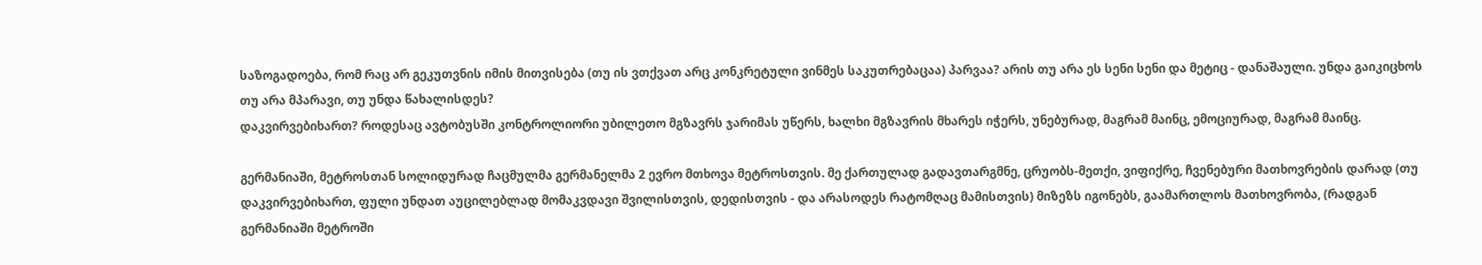საზოგადოება, რომ რაც არ გეკუთვნის იმის მითვისება (თუ ის ვთქვათ არც კონკრეტული ვინმეს საკუთრებაცაა) პარვაა? არის თუ არა ეს სენი სენი და მეტიც - დანაშაული. უნდა გაიკიცხოს თუ არა მპარავი, თუ უნდა წახალისდეს?
დაკვირვებიხართ? როდესაც ავტობუსში კონტროლიორი უბილეთო მგზავრს ჯარიმას უწერს, ხალხი მგზავრის მხარეს იჭერს, უნებურად, მაგრამ მაინც, ემოციურად, მაგრამ მაინც.

გერმანიაში, მეტროსთან სოლიდურად ჩაცმულმა გერმანელმა 2 ევრო მთხოვა მეტროსთვის. მე ქართულად გადავთარგმნე, ცრუობს-მეთქი, ვიფიქრე, ჩვენებური მათხოვრების დარად (თუ დაკვირვებიხართ, ფული უნდათ აუცილებლად მომაკვდავი შვილისთვის, დედისთვის - და არასოდეს რატომღაც მამისთვის) მიზეზს იგონებს, გაამართლოს მათხოვრობა, (რადგან გერმანიაში მეტროში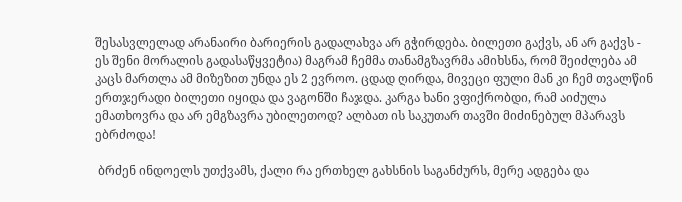შესასვლელად არანაირი ბარიერის გადალახვა არ გჭირდება. ბილეთი გაქვს, ან არ გაქვს - ეს შენი მორალის გადასაწყვეტია) მაგრამ ჩემმა თანამგზავრმა ამიხსნა, რომ შეიძლება ამ კაცს მართლა ამ მიზეზით უნდა ეს 2 ევროო. ცდად ღირდა, მივეცი ფული მან კი ჩემ თვალწინ ერთჯერადი ბილეთი იყიდა და ვაგონში ჩაჯდა. კარგა ხანი ვფიქრობდი, რამ აიძულა ემათხოვრა და არ ემგზავრა უბილეთოდ? ალბათ ის საკუთარ თავში მიძინებულ მპარავს ებრძოდა!

 ბრძენ ინდოელს უთქვამს, ქალი რა ერთხელ გახსნის საგანძურს, მერე ადგება და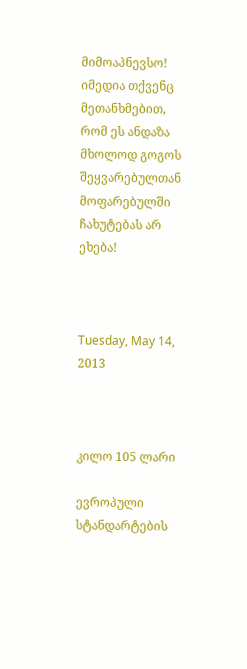მიმოაპნევსო! იმედია თქვენც მეთანხმებით, რომ ეს ანდაზა მხოლოდ გოგოს შეყვარებულთან მოფარებულში ჩახუტებას არ ეხება!



Tuesday, May 14, 2013



კილო 105 ლარი

ევროპული სტანდარტების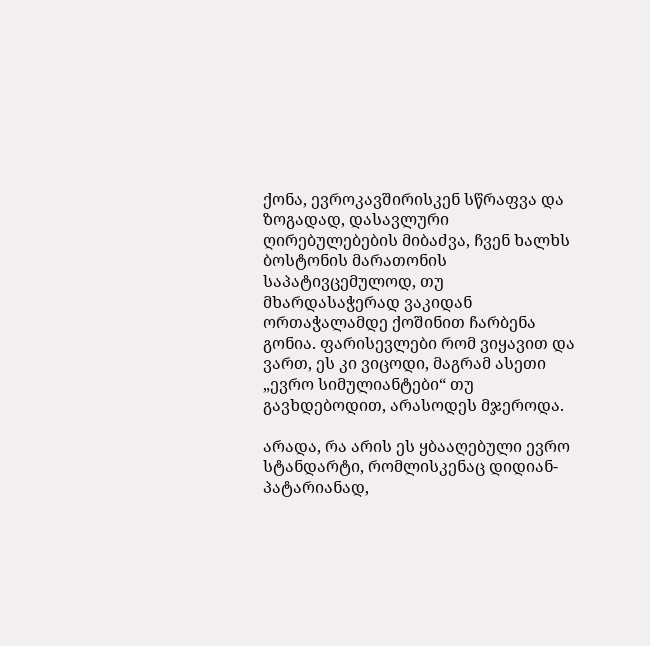ქონა, ევროკავშირისკენ სწრაფვა და ზოგადად, დასავლური ღირებულებების მიბაძვა, ჩვენ ხალხს ბოსტონის მარათონის საპატივცემულოდ, თუ მხარდასაჭერად ვაკიდან ორთაჭალამდე ქოშინით ჩარბენა გონია. ფარისევლები რომ ვიყავით და ვართ, ეს კი ვიცოდი, მაგრამ ასეთი „ევრო სიმულიანტები“ თუ გავხდებოდით, არასოდეს მჯეროდა.

არადა, რა არის ეს ყბააღებული ევრო სტანდარტი, რომლისკენაც დიდიან-პატარიანად,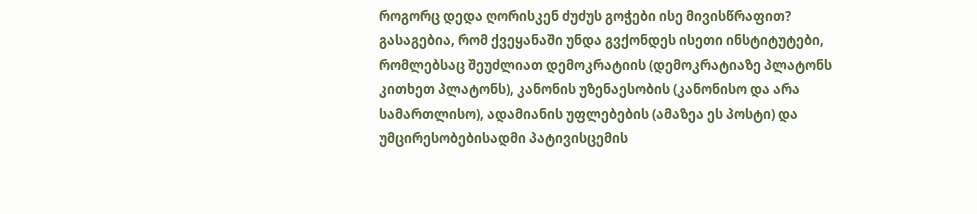როგორც დედა ღორისკენ ძუძუს გოჭები ისე მივისწრაფით?
გასაგებია, რომ ქვეყანაში უნდა გვქონდეს ისეთი ინსტიტუტები, რომლებსაც შეუძლიათ დემოკრატიის (დემოკრატიაზე პლატონს კითხეთ პლატონს), კანონის უზენაესობის (კანონისო და არა სამართლისო), ადამიანის უფლებების (ამაზეა ეს პოსტი) და უმცირესობებისადმი პატივისცემის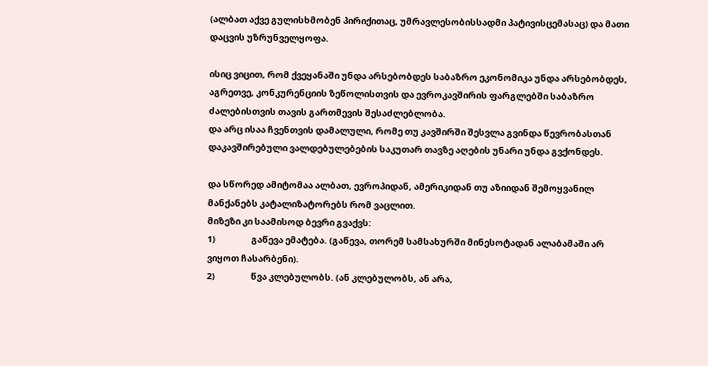(ალბათ აქვე გულისხმობენ პირიქითაც, უმრავლესობისსადმი პატივისცემასაც) და მათი დაცვის უზრუნველყოფა.

ისიც ვიცით, რომ ქვეყანაში უნდა არსებობდეს საბაზრო ეკონომიკა უნდა არსებობდეს, აგრეთვე, კონკურენციის ზეწოლისთვის და ევროკავშირის ფარგლებში საბაზრო ძალებისთვის თავის გართმევის შესაძლებლობა.
და არც ისაა ჩვენთვის დამალული, რომე თუ კავშირში შესვლა გვინდა წევრობასთან დაკავშირებული ვალდებულებების საკუთარ თავზე აღების უნარი უნდა გვქონდეს.

და სწორედ ამიტომაა ალბათ, ევროპიდან, ამერიკიდან თუ აზიიდან შემოყვანილ მანქანებს კატალიზატორებს რომ ვაცლით.
მიზეზი კი საამისოდ ბევრი გვაქვს:
1)                  გაწევა ემატება. (გაწევა, თორემ სამსახურში მინესოტადან ალაბამაში არ ვიყოთ ჩასარბენი).
2)                  წვა კლებულობს. (ან კლებულობს, ან არა,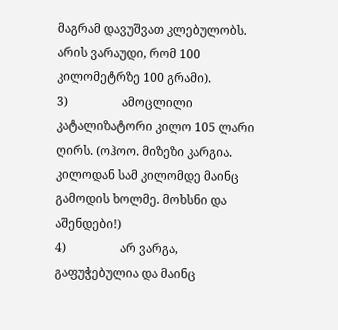მაგრამ დავუშვათ კლებულობს. არის ვარაუდი, რომ 100 კილომეტრზე 100 გრამი).
3)                  ამოცლილი კატალიზატორი კილო 105 ლარი ღირს. (ოჰოო. მიზეზი კარგია. კილოდან სამ კილომდე მაინც გამოდის ხოლმე. მოხსნი და აშენდები!)
4)                  არ ვარგა, გაფუჭებულია და მაინც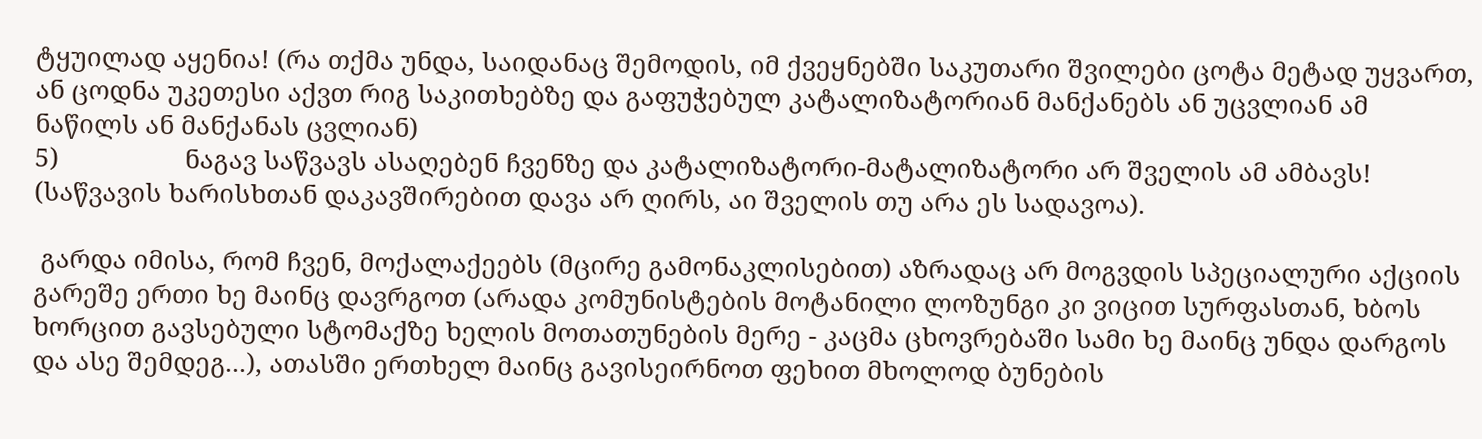ტყუილად აყენია! (რა თქმა უნდა, საიდანაც შემოდის, იმ ქვეყნებში საკუთარი შვილები ცოტა მეტად უყვართ, ან ცოდნა უკეთესი აქვთ რიგ საკითხებზე და გაფუჭებულ კატალიზატორიან მანქანებს ან უცვლიან ამ ნაწილს ან მანქანას ცვლიან)
5)                  ნაგავ საწვავს ასაღებენ ჩვენზე და კატალიზატორი-მატალიზატორი არ შველის ამ ამბავს! (საწვავის ხარისხთან დაკავშირებით დავა არ ღირს, აი შველის თუ არა ეს სადავოა).

 გარდა იმისა, რომ ჩვენ, მოქალაქეებს (მცირე გამონაკლისებით) აზრადაც არ მოგვდის სპეციალური აქციის გარეშე ერთი ხე მაინც დავრგოთ (არადა კომუნისტების მოტანილი ლოზუნგი კი ვიცით სურფასთან, ხბოს ხორცით გავსებული სტომაქზე ხელის მოთათუნების მერე - კაცმა ცხოვრებაში სამი ხე მაინც უნდა დარგოს და ასე შემდეგ...), ათასში ერთხელ მაინც გავისეირნოთ ფეხით მხოლოდ ბუნების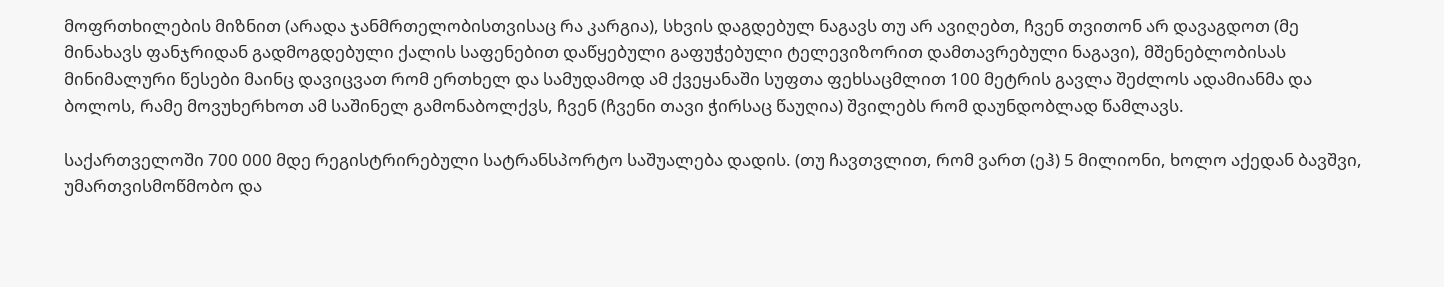მოფრთხილების მიზნით (არადა ჯანმრთელობისთვისაც რა კარგია), სხვის დაგდებულ ნაგავს თუ არ ავიღებთ, ჩვენ თვითონ არ დავაგდოთ (მე მინახავს ფანჯრიდან გადმოგდებული ქალის საფენებით დაწყებული გაფუჭებული ტელევიზორით დამთავრებული ნაგავი), მშენებლობისას მინიმალური წესები მაინც დავიცვათ რომ ერთხელ და სამუდამოდ ამ ქვეყანაში სუფთა ფეხსაცმლით 100 მეტრის გავლა შეძლოს ადამიანმა და ბოლოს, რამე მოვუხერხოთ ამ საშინელ გამონაბოლქვს, ჩვენ (ჩვენი თავი ჭირსაც წაუღია) შვილებს რომ დაუნდობლად წამლავს.

საქართველოში 700 000 მდე რეგისტრირებული სატრანსპორტო საშუალება დადის. (თუ ჩავთვლით, რომ ვართ (ეჰ) 5 მილიონი, ხოლო აქედან ბავშვი, უმართვისმოწმობო და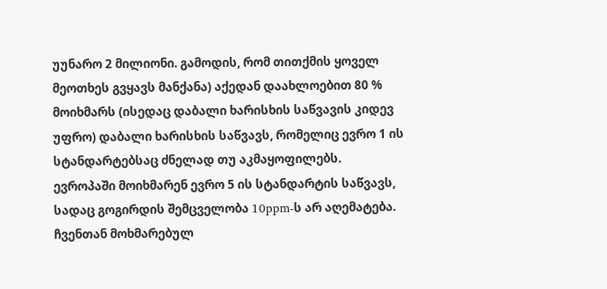უუნარო 2 მილიონი. გამოდის, რომ თითქმის ყოველ მეოთხეს გვყავს მანქანა) აქედან დაახლოებით 80 %  მოიხმარს (ისედაც დაბალი ხარისხის საწვავის კიდევ უფრო) დაბალი ხარისხის საწვავს, რომელიც ევრო 1 ის სტანდარტებსაც ძნელად თუ აკმაყოფილებს.
ევროპაში მოიხმარენ ევრო 5 ის სტანდარტის საწვავს, სადაც გოგირდის შემცველობა 10ppm-ს არ აღემატება. ჩვენთან მოხმარებულ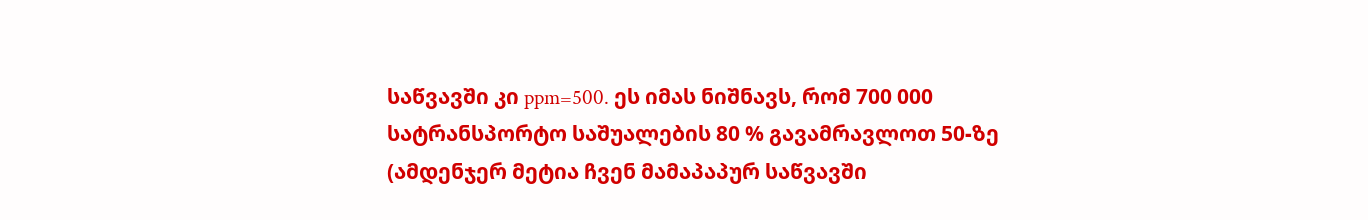საწვავში კი ppm=500. ეს იმას ნიშნავს, რომ 700 000 სატრანსპორტო საშუალების 80 % გავამრავლოთ 50-ზე (ამდენჯერ მეტია ჩვენ მამაპაპურ საწვავში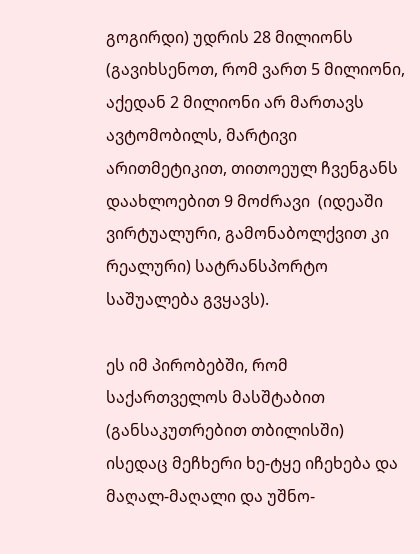გოგირდი) უდრის 28 მილიონს (გავიხსენოთ, რომ ვართ 5 მილიონი, აქედან 2 მილიონი არ მართავს ავტომობილს, მარტივი არითმეტიკით, თითოეულ ჩვენგანს დაახლოებით 9 მოძრავი  (იდეაში ვირტუალური, გამონაბოლქვით კი რეალური) სატრანსპორტო საშუალება გვყავს).

ეს იმ პირობებში, რომ საქართველოს მასშტაბით (განსაკუთრებით თბილისში) ისედაც მეჩხერი ხე-ტყე იჩეხება და მაღალ-მაღალი და უშნო-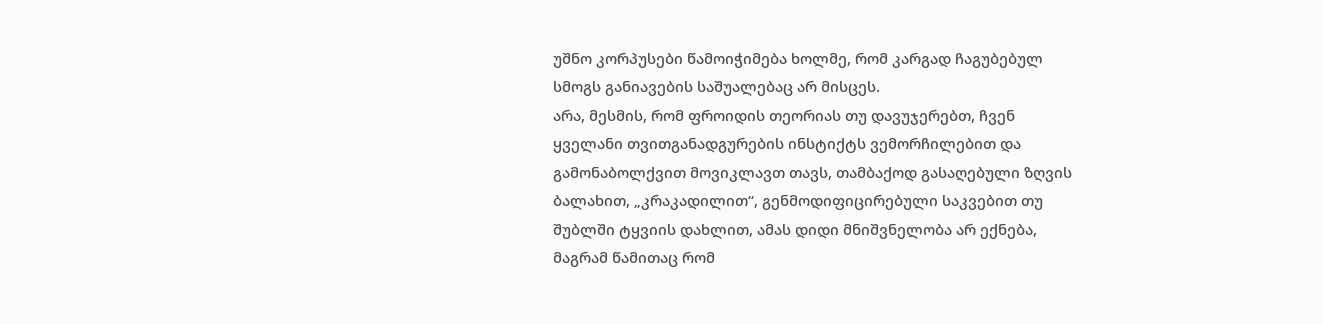უშნო კორპუსები წამოიჭიმება ხოლმე, რომ კარგად ჩაგუბებულ სმოგს განიავების საშუალებაც არ მისცეს.
არა, მესმის, რომ ფროიდის თეორიას თუ დავუჯერებთ, ჩვენ ყველანი თვითგანადგურების ინსტიქტს ვემორჩილებით და გამონაბოლქვით მოვიკლავთ თავს, თამბაქოდ გასაღებული ზღვის ბალახით, „კრაკადილით“, გენმოდიფიცირებული საკვებით თუ შუბლში ტყვიის დახლით, ამას დიდი მნიშვნელობა არ ექნება, მაგრამ წამითაც რომ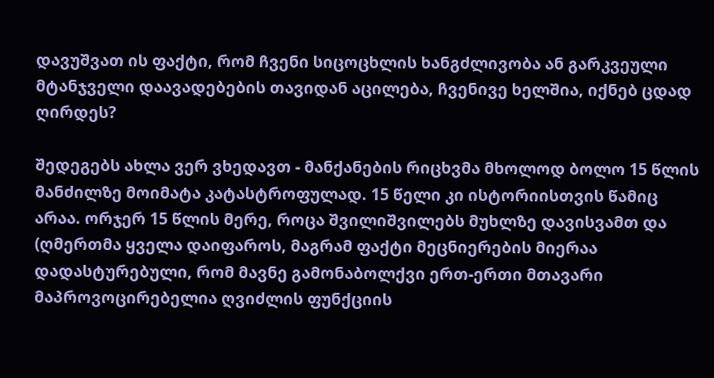დავუშვათ ის ფაქტი, რომ ჩვენი სიცოცხლის ხანგძლივობა ან გარკვეული მტანჯველი დაავადებების თავიდან აცილება, ჩვენივე ხელშია, იქნებ ცდად ღირდეს?

შედეგებს ახლა ვერ ვხედავთ - მანქანების რიცხვმა მხოლოდ ბოლო 15 წლის მანძილზე მოიმატა კატასტროფულად. 15 წელი კი ისტორიისთვის წამიც არაა. ორჯერ 15 წლის მერე, როცა შვილიშვილებს მუხლზე დავისვამთ და (ღმერთმა ყველა დაიფაროს, მაგრამ ფაქტი მეცნიერების მიერაა დადასტურებული, რომ მავნე გამონაბოლქვი ერთ-ერთი მთავარი მაპროვოცირებელია ღვიძლის ფუნქციის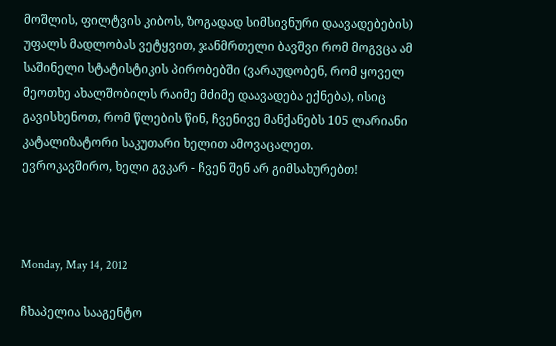მოშლის, ფილტვის კიბოს, ზოგადად სიმსივნური დაავადებების) უფალს მადლობას ვეტყვით, ჯანმრთელი ბავშვი რომ მოგვცა ამ საშინელი სტატისტიკის პირობებში (ვარაუდობენ, რომ ყოველ მეოთხე ახალშობილს რაიმე მძიმე დაავადება ექნება), ისიც გავისხენოთ, რომ წლების წინ, ჩვენივე მანქანებს 105 ლარიანი კატალიზატორი საკუთარი ხელით ამოვაცალეთ.
ევროკავშირო, ხელი გვკარ - ჩვენ შენ არ გიმსახურებთ!



Monday, May 14, 2012

ჩხაპელია სააგენტო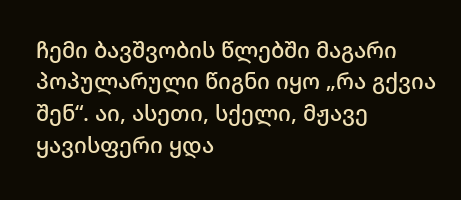ჩემი ბავშვობის წლებში მაგარი პოპულარული წიგნი იყო „რა გქვია შენ“. აი, ასეთი, სქელი, მჟავე ყავისფერი ყდა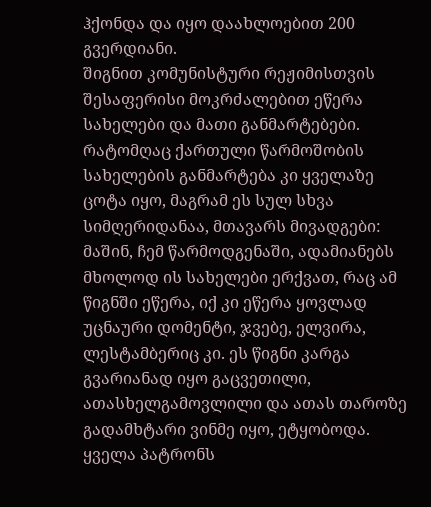ჰქონდა და იყო დაახლოებით 200 გვერდიანი.
შიგნით კომუნისტური რეჟიმისთვის შესაფერისი მოკრძალებით ეწერა სახელები და მათი განმარტებები. რატომღაც ქართული წარმოშობის სახელების განმარტება კი ყველაზე ცოტა იყო, მაგრამ ეს სულ სხვა სიმღერიდანაა, მთავარს მივადგები: მაშინ, ჩემ წარმოდგენაში, ადამიანებს მხოლოდ ის სახელები ერქვათ, რაც ამ წიგნში ეწერა, იქ კი ეწერა ყოვლად უცნაური დომენტი, ჯვებე, ელვირა, ლესტამბერიც კი. ეს წიგნი კარგა გვარიანად იყო გაცვეთილი, ათასხელგამოვლილი და ათას თაროზე გადამხტარი ვინმე იყო, ეტყობოდა. ყველა პატრონს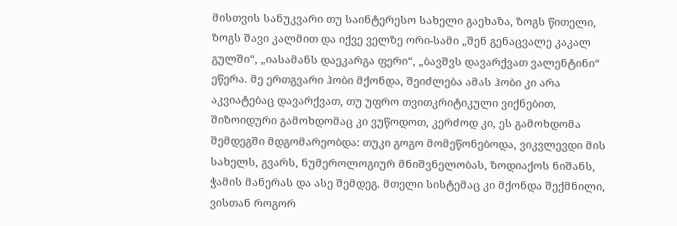მისთვის სანუკვარი თუ საინტერესო სახელი გაეხაზა, ზოგს წითელი, ზოგს შავი კალმით და იქვე ველზე ორი-სამი „შენ გენაცვალე კაკალ გულში“, „იასამანს დაეკარგა ფერი“, „ბავშვს დავარქვათ ვალენტინი“ ეწერა. მე ერთგვარი ჰობი მქონდა, შეიძლება ამას ჰობი კი არა აკვიატებაც დავარქვათ, თუ უფრო თვითკრიტიკული ვიქნებით, შიზოიდური გამოხდომაც კი ვუწოდოთ, კერძოდ კი, ეს გამოხდომა შემდეგში მდგომარეობდა: თუკი გოგო მომეწონებოდა, ვიკვლევდი მის სახელს, გვარს, ნუმეროლოგიურ მნიშვნელობას, ზოდიაქოს ნიშანს, ჭამის მანერას და ასე შემდეგ. მთელი სისტემაც კი მქონდა შექმნილი, ვისთან როგორ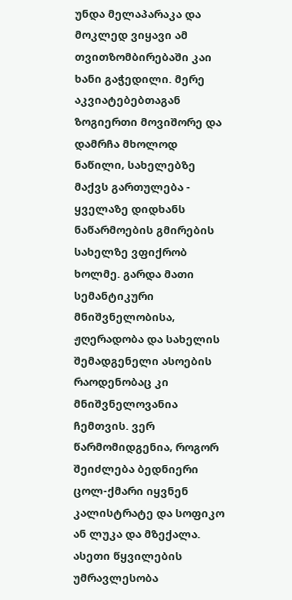უნდა მელაპარაკა და მოკლედ ვიყავი ამ თვითზომბირებაში კაი ხანი გაჭედილი. მერე აკვიატებებთაგან ზოგიერთი მოვიშორე და დამრჩა მხოლოდ ნაწილი, სახელებზე მაქვს გართულება - ყველაზე დიდხანს ნაწარმოების გმირების სახელზე ვფიქრობ ხოლმე. გარდა მათი სემანტიკური მნიშვნელობისა, ჟღერადობა და სახელის შემადგენელი ასოების რაოდენობაც კი მნიშვნელოვანია ჩემთვის. ვერ წარმომიდგენია, როგორ შეიძლება ბედნიერი ცოლ-ქმარი იყვნენ კალისტრატე და სოფიკო ან ლუკა და მზექალა. ასეთი წყვილების უმრავლესობა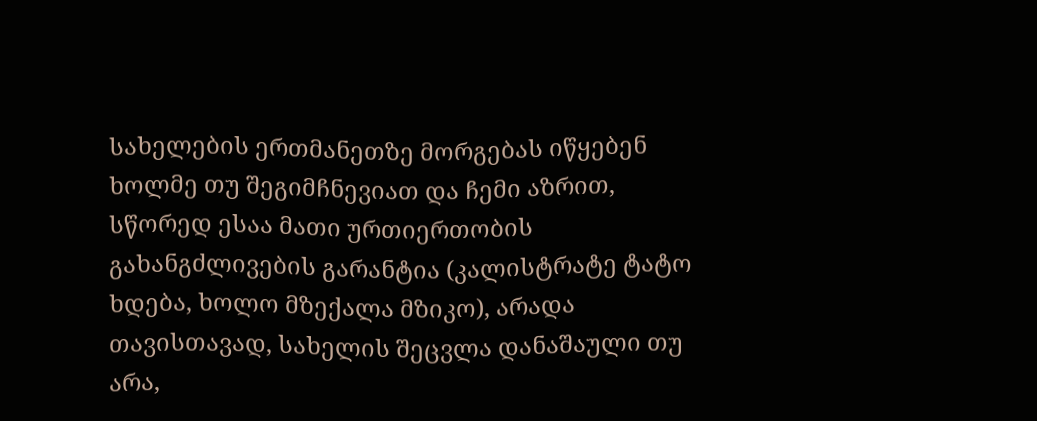სახელების ერთმანეთზე მორგებას იწყებენ ხოლმე თუ შეგიმჩნევიათ და ჩემი აზრით, სწორედ ესაა მათი ურთიერთობის გახანგძლივების გარანტია (კალისტრატე ტატო ხდება, ხოლო მზექალა მზიკო), არადა თავისთავად, სახელის შეცვლა დანაშაული თუ არა,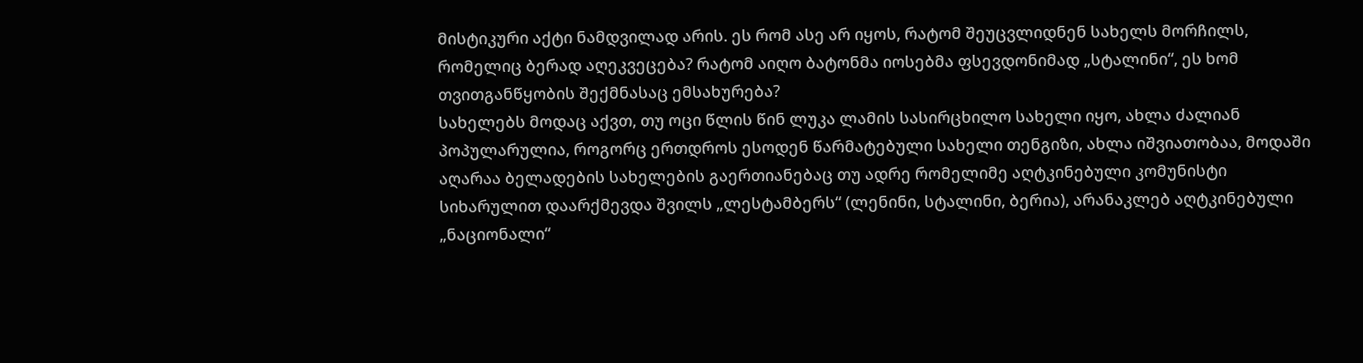მისტიკური აქტი ნამდვილად არის. ეს რომ ასე არ იყოს, რატომ შეუცვლიდნენ სახელს მორჩილს, რომელიც ბერად აღეკვეცება? რატომ აიღო ბატონმა იოსებმა ფსევდონიმად „სტალინი“, ეს ხომ თვითგანწყობის შექმნასაც ემსახურება?
სახელებს მოდაც აქვთ, თუ ოცი წლის წინ ლუკა ლამის სასირცხილო სახელი იყო, ახლა ძალიან პოპულარულია, როგორც ერთდროს ესოდენ წარმატებული სახელი თენგიზი, ახლა იშვიათობაა, მოდაში აღარაა ბელადების სახელების გაერთიანებაც თუ ადრე რომელიმე აღტკინებული კომუნისტი სიხარულით დაარქმევდა შვილს „ლესტამბერს“ (ლენინი, სტალინი, ბერია), არანაკლებ აღტკინებული „ნაციონალი“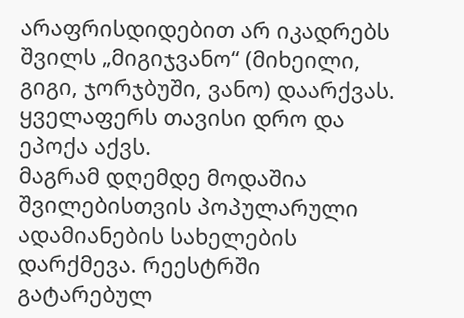არაფრისდიდებით არ იკადრებს შვილს „მიგიჯვანო“ (მიხეილი, გიგი, ჯორჯბუში, ვანო) დაარქვას. ყველაფერს თავისი დრო და ეპოქა აქვს.
მაგრამ დღემდე მოდაშია შვილებისთვის პოპულარული ადამიანების სახელების დარქმევა. რეესტრში გატარებულ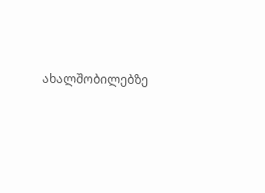ახალშობილებზე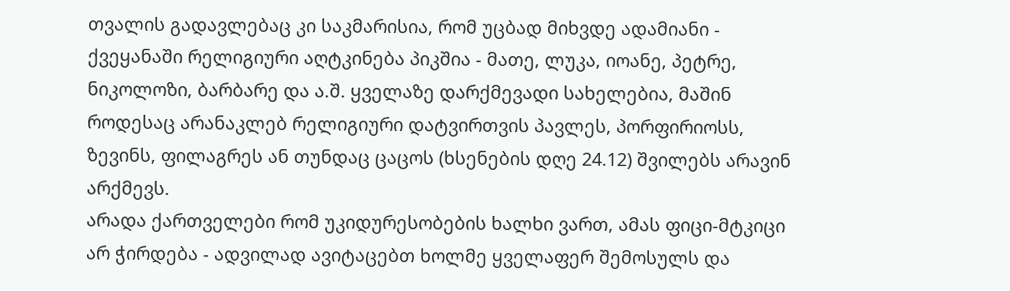თვალის გადავლებაც კი საკმარისია, რომ უცბად მიხვდე ადამიანი - ქვეყანაში რელიგიური აღტკინება პიკშია - მათე, ლუკა, იოანე, პეტრე, ნიკოლოზი, ბარბარე და ა.შ. ყველაზე დარქმევადი სახელებია, მაშინ როდესაც არანაკლებ რელიგიური დატვირთვის პავლეს, პორფირიოსს, ზევინს, ფილაგრეს ან თუნდაც ცაცოს (ხსენების დღე 24.12) შვილებს არავინ არქმევს.
არადა ქართველები რომ უკიდურესობების ხალხი ვართ, ამას ფიცი-მტკიცი არ ჭირდება - ადვილად ავიტაცებთ ხოლმე ყველაფერ შემოსულს და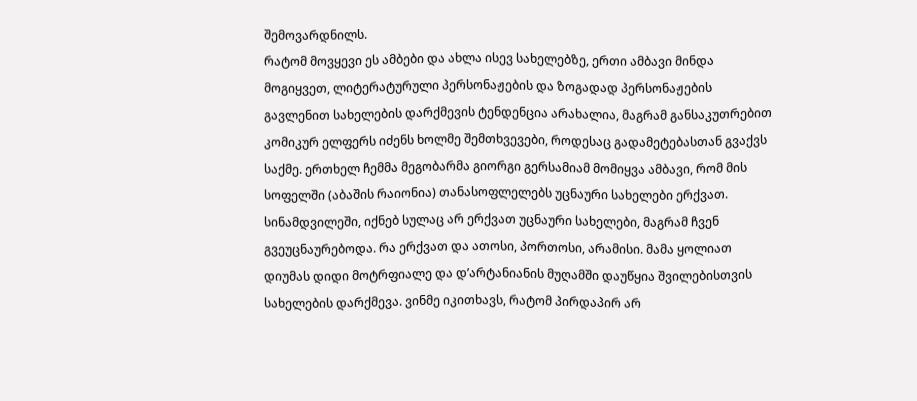შემოვარდნილს.
რატომ მოვყევი ეს ამბები და ახლა ისევ სახელებზე, ერთი ამბავი მინდა მოგიყვეთ, ლიტერატურული პერსონაჟების და ზოგადად პერსონაჟების გავლენით სახელების დარქმევის ტენდენცია არახალია, მაგრამ განსაკუთრებით კომიკურ ელფერს იძენს ხოლმე შემთხვევები, როდესაც გადამეტებასთან გვაქვს საქმე. ერთხელ ჩემმა მეგობარმა გიორგი გერსამიამ მომიყვა ამბავი, რომ მის სოფელში (აბაშის რაიონია) თანასოფლელებს უცნაური სახელები ერქვათ. სინამდვილეში, იქნებ სულაც არ ერქვათ უცნაური სახელები, მაგრამ ჩვენ გვეუცნაურებოდა. რა ერქვათ და ათოსი, პორთოსი, არამისი. მამა ყოლიათ დიუმას დიდი მოტრფიალე და დ’არტანიანის მუღამში დაუწყია შვილებისთვის სახელების დარქმევა. ვინმე იკითხავს, რატომ პირდაპირ არ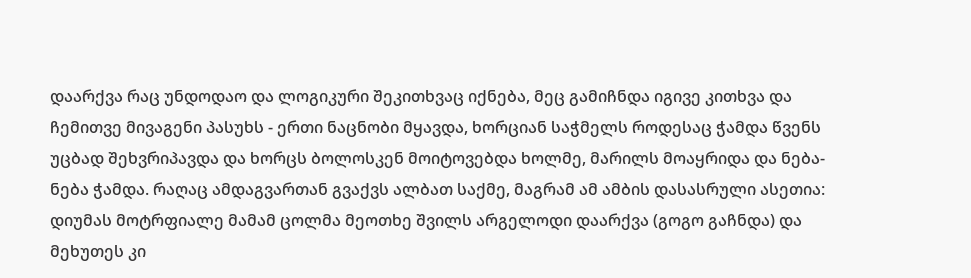დაარქვა რაც უნდოდაო და ლოგიკური შეკითხვაც იქნება, მეც გამიჩნდა იგივე კითხვა და ჩემითვე მივაგენი პასუხს - ერთი ნაცნობი მყავდა, ხორციან საჭმელს როდესაც ჭამდა წვენს უცბად შეხვრიპავდა და ხორცს ბოლოსკენ მოიტოვებდა ხოლმე, მარილს მოაყრიდა და ნება-ნება ჭამდა. რაღაც ამდაგვართან გვაქვს ალბათ საქმე, მაგრამ ამ ამბის დასასრული ასეთია: დიუმას მოტრფიალე მამამ ცოლმა მეოთხე შვილს არგელოდი დაარქვა (გოგო გაჩნდა) და მეხუთეს კი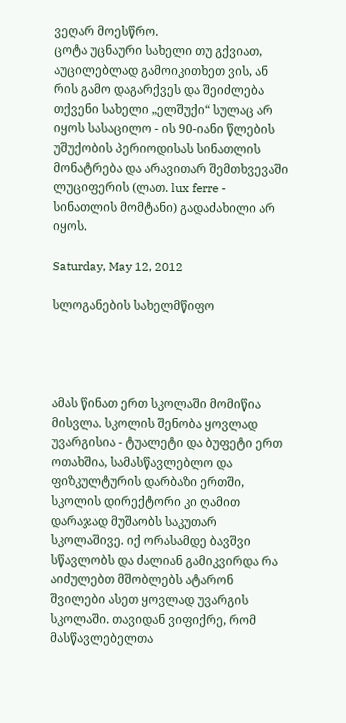ვეღარ მოესწრო.
ცოტა უცნაური სახელი თუ გქვიათ, აუცილებლად გამოიკითხეთ ვის, ან რის გამო დაგარქვეს და შეიძლება თქვენი სახელი „ელშუქი“ სულაც არ იყოს სასაცილო - ის 90-იანი წლების უშუქობის პერიოდისას სინათლის მონატრება და არავითარ შემთხვევაში ლუციფერის (ლათ. lux ferre - სინათლის მომტანი) გადაძახილი არ იყოს.

Saturday, May 12, 2012

სლოგანების სახელმწიფო




ამას წინათ ერთ სკოლაში მომიწია მისვლა. სკოლის შენობა ყოვლად უვარგისია - ტუალეტი და ბუფეტი ერთ ოთახშია, სამასწავლებლო და ფიზკულტურის დარბაზი ერთში, სკოლის დირექტორი კი ღამით დარაჯად მუშაობს საკუთარ სკოლაშივე. იქ ორასამდე ბავშვი სწავლობს და ძალიან გამიკვირდა რა აიძულებთ მშობლებს ატარონ შვილები ასეთ ყოვლად უვარგის სკოლაში. თავიდან ვიფიქრე, რომ მასწავლებელთა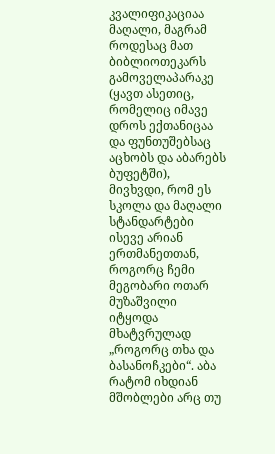კვალიფიკაციაა მაღალი, მაგრამ როდესაც მათ ბიბლიოთეკარს გამოველაპარაკე (ყავთ ასეთიც, რომელიც იმავე დროს ექთანიცაა და ფუნთუშებსაც აცხობს და აბარებს ბუფეტში), მივხვდი, რომ ეს სკოლა და მაღალი სტანდარტები ისევე არიან ერთმანეთთან, როგორც ჩემი მეგობარი ოთარ მუზაშვილი იტყოდა მხატვრულად „როგორც თხა და ბასანოჩკები“. აბა რატომ იხდიან მშობლები არც თუ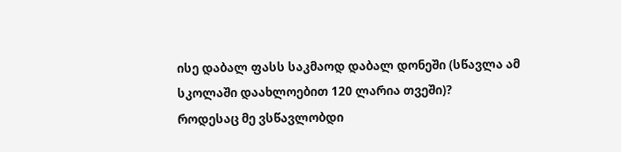ისე დაბალ ფასს საკმაოდ დაბალ დონეში (სწავლა ამ სკოლაში დაახლოებით 120 ლარია თვეში)?
როდესაც მე ვსწავლობდი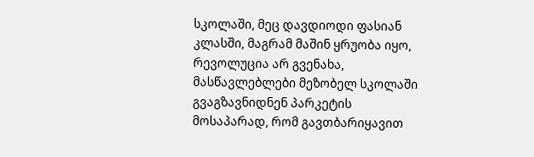სკოლაში, მეც დავდიოდი ფასიან კლასში, მაგრამ მაშინ ყრუობა იყო, რევოლუცია არ გვენახა, მასწავლებლები მეზობელ სკოლაში გვაგზავნიდნენ პარკეტის მოსაპარად, რომ გავთბარიყავით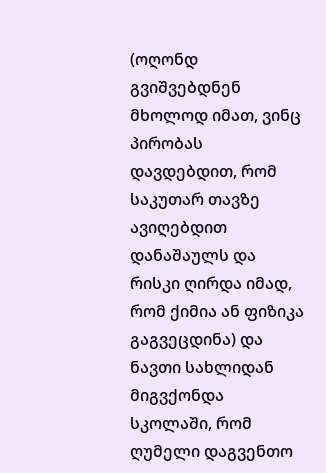(ოღონდ გვიშვებდნენ მხოლოდ იმათ, ვინც პირობას დავდებდით, რომ საკუთარ თავზე ავიღებდით დანაშაულს და რისკი ღირდა იმად, რომ ქიმია ან ფიზიკა გაგვეცდინა) და ნავთი სახლიდან მიგვქონდა სკოლაში, რომ ღუმელი დაგვენთო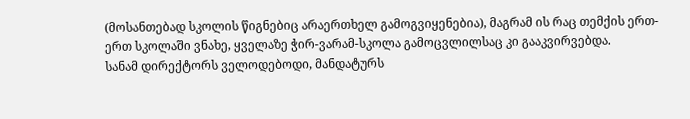(მოსანთებად სკოლის წიგნებიც არაერთხელ გამოგვიყენებია), მაგრამ ის რაც თემქის ერთ-ერთ სკოლაში ვნახე, ყველაზე ჭირ-ვარამ-სკოლა გამოცვლილსაც კი გააკვირვებდა.
სანამ დირექტორს ველოდებოდი, მანდატურს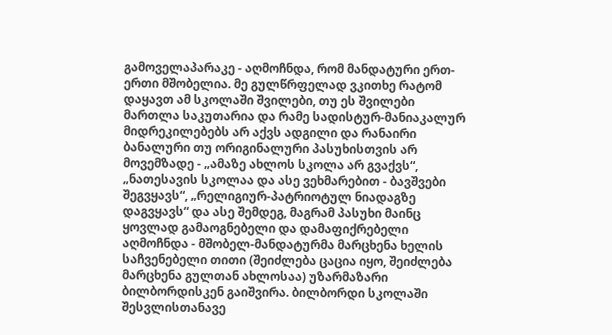გამოველაპარაკე - აღმოჩნდა, რომ მანდატური ერთ-ერთი მშობელია. მე გულწრფელად ვკითხე რატომ დაყავთ ამ სკოლაში შვილები, თუ ეს შვილები მართლა საკუთარია და რამე სადისტურ-მანიაკალურ მიდრეკილებებს არ აქვს ადგილი და რანაირი ბანალური თუ ორიგინალური პასუხისთვის არ მოვემზადე - „ამაზე ახლოს სკოლა არ გვაქვს“, „ნათესავის სკოლაა და ასე ვეხმარებით - ბავშვები შეგვყავს“, „რელიგიურ-პატრიოტულ ნიადაგზე დაგვყავს“ და ასე შემდეგ, მაგრამ პასუხი მაინც ყოვლად გამაოგნებელი და დამაფიქრებელი აღმოჩნდა - მშობელ-მანდატურმა მარცხენა ხელის საჩვენებელი თითი (შეიძლება ცაცია იყო, შეიძლება მარცხენა გულთან ახლოსაა) უზარმაზარი ბილბორდისკენ გაიშვირა. ბილბორდი სკოლაში შესვლისთანავე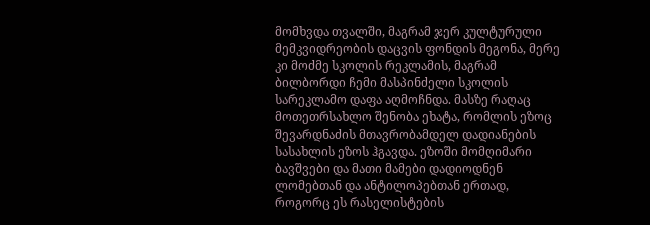მომხვდა თვალში, მაგრამ ჯერ კულტურული მემკვიდრეობის დაცვის ფონდის მეგონა, მერე  კი მოძმე სკოლის რეკლამის, მაგრამ ბილბორდი ჩემი მასპინძელი სკოლის სარეკლამო დაფა აღმოჩნდა. მასზე რაღაც მოთეთრსახლო შენობა ეხატა, რომლის ეზოც შევარდნაძის მთავრობამდელ დადიანების სასახლის ეზოს ჰგავდა. ეზოში მომღიმარი ბავშვები და მათი მამები დადიოდნენ ლომებთან და ანტილოპებთან ერთად, როგორც ეს რასელისტების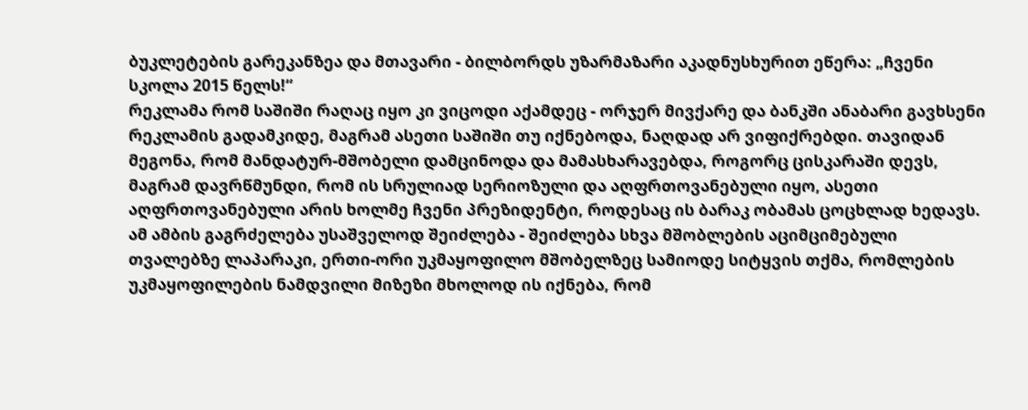ბუკლეტების გარეკანზეა და მთავარი - ბილბორდს უზარმაზარი აკადნუსხურით ეწერა: „ჩვენი სკოლა 2015 წელს!“
რეკლამა რომ საშიში რაღაც იყო კი ვიცოდი აქამდეც - ორჯერ მივქარე და ბანკში ანაბარი გავხსენი რეკლამის გადამკიდე, მაგრამ ასეთი საშიში თუ იქნებოდა, ნაღდად არ ვიფიქრებდი. თავიდან მეგონა, რომ მანდატურ-მშობელი დამცინოდა და მამასხარავებდა, როგორც ცისკარაში დევს, მაგრამ დავრწმუნდი, რომ ის სრულიად სერიოზული და აღფრთოვანებული იყო, ასეთი აღფრთოვანებული არის ხოლმე ჩვენი პრეზიდენტი, როდესაც ის ბარაკ ობამას ცოცხლად ხედავს.
ამ ამბის გაგრძელება უსაშველოდ შეიძლება - შეიძლება სხვა მშობლების აციმციმებული თვალებზე ლაპარაკი, ერთი-ორი უკმაყოფილო მშობელზეც სამიოდე სიტყვის თქმა, რომლების უკმაყოფილების ნამდვილი მიზეზი მხოლოდ ის იქნება, რომ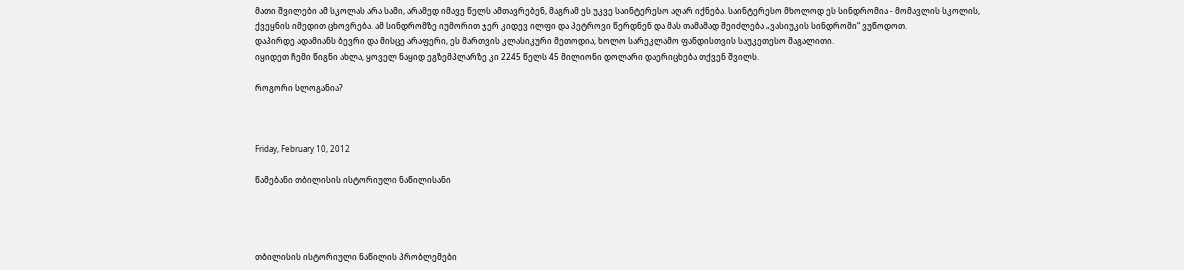მათი შვილები ამ სკოლას არა სამი, არამედ იმავე წელს ამთავრებენ, მაგრამ ეს უკვე საინტერესო აღარ იქნება. საინტერესო მხოლოდ ეს სინდრომია - მომავლის სკოლის, ქვეყნის იმედით ცხოვრება. ამ სინდრომზე იუმორით ჯერ კიდევ ილფი და პეტროვი წერდნენ და მას თამამად შეიძლება „ვასიუკის სინდრომი“ ვუწოდოთ.
დაპირდე ადამიანს ბევრი და მისცე არაფერი, ეს მართვის კლასიკური მეთოდია, ხოლო სარეკლამო ფანდისთვის საუკეთესო მაგალითი.
იყიდეთ ჩემი წიგნი ახლა, ყოველ ნაყიდ ეგზემპლარზე კი 2245 წელს 45 მილიონი დოლარი დაერიცხება თქვენ შვილს.

როგორი სლოგანია?



Friday, February 10, 2012

წამებანი თბილისის ისტორიული ნაწილისანი




თბილისის ისტორიული ნაწილის პრობლემები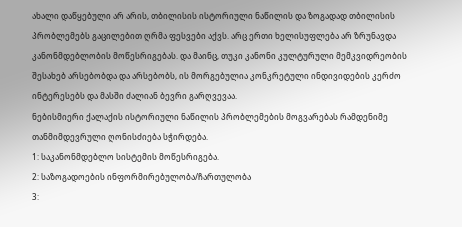ახალი დაწყებული არ არის, თბილისის ისტორიული ნაწილის და ზოგადად თბილისის პრობლემებს გაცილებით ღრმა ფესვები აქვს. არც ერთი ხელისუფლება არ ზრუნავდა კანონმდებლობის მოწესრიგებას. და მაინც, თუკი კანონი კულტურული მემკვიდრეობის შესახებ არსებობდა და არსებობს, ის მორგებულია კონკრეტული ინდივიდების კერძო ინტერესებს და მასში ძალიან ბევრი გარღვევაა.
ნებისმიერი ქალაქის ისტორიული ნაწილის პრობლემების მოგვარებას რამდენიმე თანმიმდევრული ღონისძიება სჭირდება.
1: საკანონმდებლო სისტემის მოწესრიგება.
2: საზოგადოების ინფორმირებულობა/ჩართულობა
3: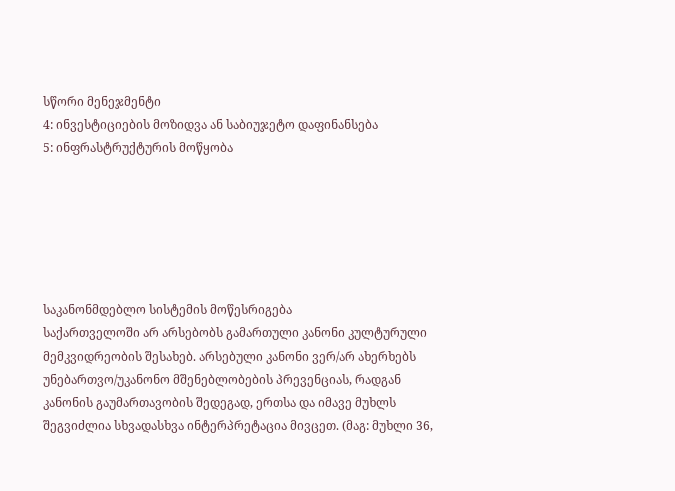სწორი მენეჯმენტი
4: ინვესტიციების მოზიდვა ან საბიუჯეტო დაფინანსება
5: ინფრასტრუქტურის მოწყობა






საკანონმდებლო სისტემის მოწესრიგება
საქართველოში არ არსებობს გამართული კანონი კულტურული მემკვიდრეობის შესახებ. არსებული კანონი ვერ/არ ახერხებს უნებართვო/უკანონო მშენებლობების პრევენციას, რადგან კანონის გაუმართავობის შედეგად, ერთსა და იმავე მუხლს შეგვიძლია სხვადასხვა ინტერპრეტაცია მივცეთ. (მაგ: მუხლი 36,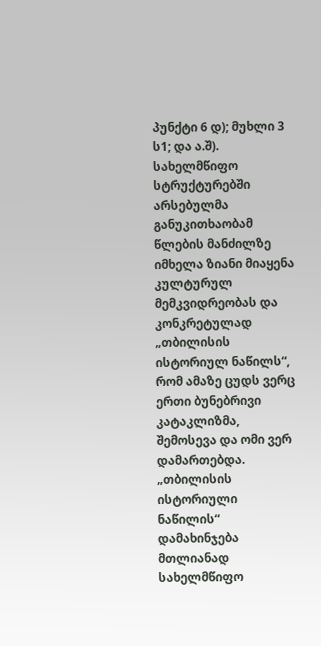პუნქტი 6 დ); მუხლი 3 ს1; და ა.შ).
სახელმწიფო სტრუქტურებში არსებულმა განუკითხაობამ წლების მანძილზე იმხელა ზიანი მიაყენა კულტურულ მემკვიდრეობას და კონკრეტულად „თბილისის ისტორიულ ნაწილს“, რომ ამაზე ცუდს ვერც ერთი ბუნებრივი კატაკლიზმა, შემოსევა და ომი ვერ დამართებდა. „თბილისის ისტორიული ნაწილის“ დამახინჯება მთლიანად სახელმწიფო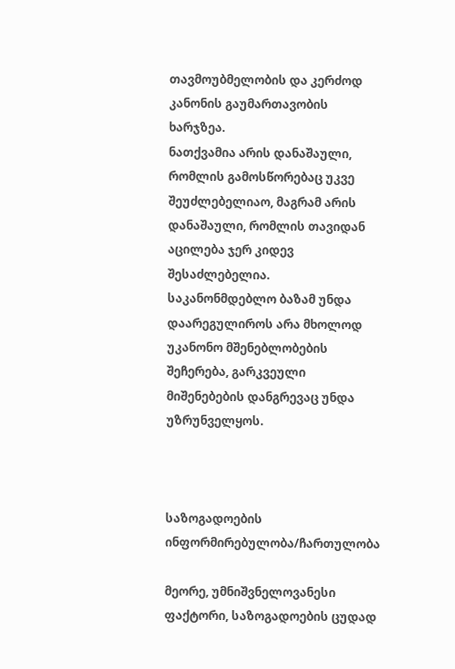თავმოუბმელობის და კერძოდ კანონის გაუმართავობის ხარჯზეა.
ნათქვამია არის დანაშაული, რომლის გამოსწორებაც უკვე შეუძლებელიაო, მაგრამ არის დანაშაული, რომლის თავიდან აცილება ჯერ კიდევ შესაძლებელია.
საკანონმდებლო ბაზამ უნდა დაარეგულიროს არა მხოლოდ უკანონო მშენებლობების შეჩერება, გარკვეული მიშენებების დანგრევაც უნდა უზრუნველყოს.



საზოგადოების ინფორმირებულობა/ჩართულობა

მეორე, უმნიშვნელოვანესი ფაქტორი, საზოგადოების ცუდად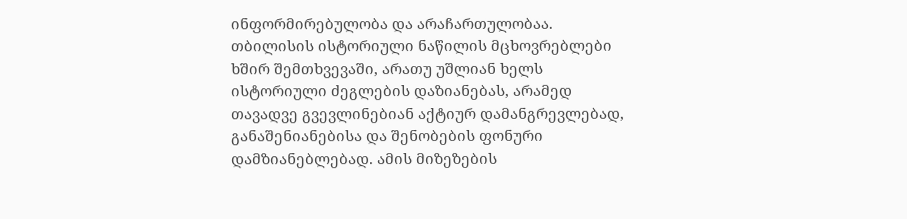ინფორმირებულობა და არაჩართულობაა. თბილისის ისტორიული ნაწილის მცხოვრებლები ხშირ შემთხვევაში, არათუ უშლიან ხელს ისტორიული ძეგლების დაზიანებას, არამედ თავადვე გვევლინებიან აქტიურ დამანგრევლებად, განაშენიანებისა და შენობების ფონური დამზიანებლებად. ამის მიზეზების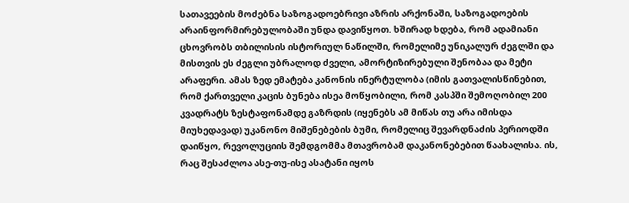სათავეების მოძებნა საზოგადოებრივი აზრის არქონაში, საზოგადოების არაინფორმირებულობაში უნდა დავიწყოთ. ხშირად ხდება, რომ ადამიანი ცხოვრობს თბილისის ისტორიულ ნაწილში, რომელიმე უნიკალურ ძეგლში და მისთვის ეს ძეგლი უბრალოდ ძველი, ამორტიზირებული შენობაა და მეტი არაფერი. ამას ზედ ემატება კანონის ინერტულობა (იმის გათვალისწინებით, რომ ქართველი კაცის ბუნება ისეა მოწყობილი, რომ კასპში შემოღობილ 200 კვადრატს ზესტაფონამდე გაზრდის (იყენებს ამ მიწას თუ არა იმისდა მიუხედავად) უკანონო მიშენებების ბუმი, რომელიც შევარდნაძის პერიოდში დაიწყო, რევოლუციის შემდგომმა მთავრობამ დაკანონებებით წაახალისა. ის, რაც შესაძლოა ასე-თუ-ისე ასატანი იყოს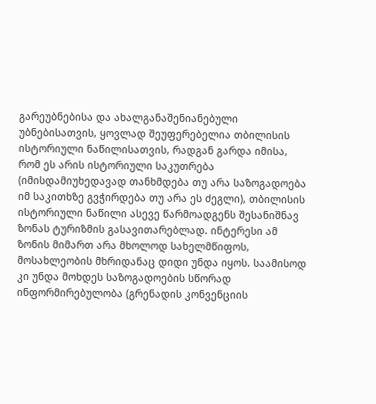გარეუბნებისა და ახალგანაშენიანებული უბნებისათვის, ყოვლად შეუფერებელია თბილისის ისტორიული ნაწილისათვის, რადგან გარდა იმისა, რომ ეს არის ისტორიული საკუთრება (იმისდამიუხედავად თანხმდება თუ არა საზოგადოება იმ საკითხზე გვჭირდება თუ არა ეს ძეგლი), თბილისის ისტორიული ნაწილი ასევე წარმოადგენს შესანიშნავ ზონას ტურიზმის გასავითარებლად. ინტერესი ამ ზონის მიმართ არა მხოლოდ სახელმწიფოს, მოსახლეობის მხრიდანაც დიდი უნდა იყოს. საამისოდ კი უნდა მოხდეს საზოგადოების სწორად ინფორმირებულობა (გრენადის კონვენციის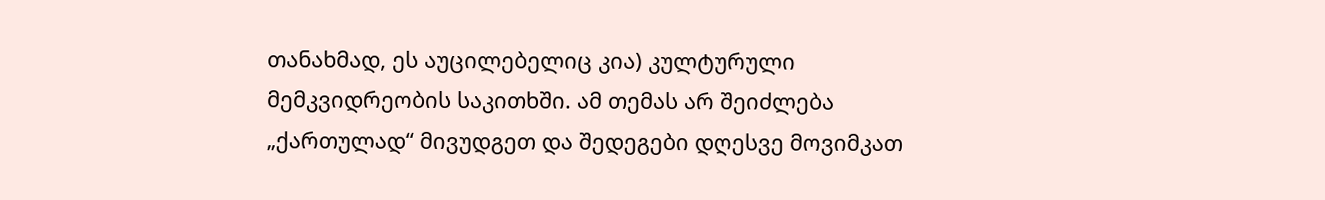თანახმად, ეს აუცილებელიც კია) კულტურული მემკვიდრეობის საკითხში. ამ თემას არ შეიძლება „ქართულად“ მივუდგეთ და შედეგები დღესვე მოვიმკათ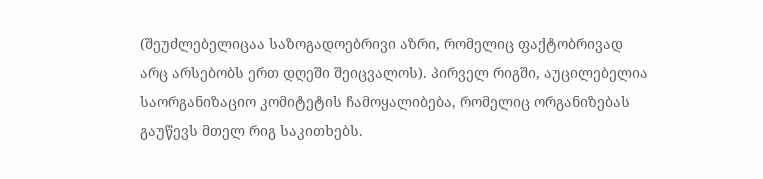(შეუძლებელიცაა საზოგადოებრივი აზრი, რომელიც ფაქტობრივად არც არსებობს ერთ დღეში შეიცვალოს). პირველ რიგში, აუცილებელია საორგანიზაციო კომიტეტის ჩამოყალიბება, რომელიც ორგანიზებას გაუწევს მთელ რიგ საკითხებს.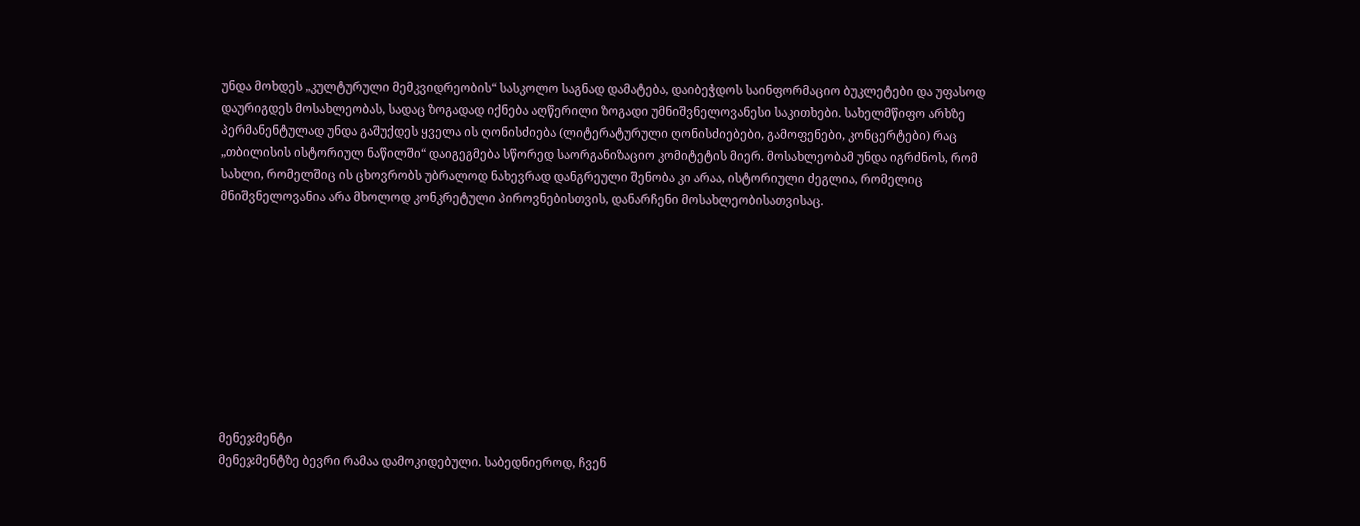უნდა მოხდეს „კულტურული მემკვიდრეობის“ სასკოლო საგნად დამატება, დაიბეჭდოს საინფორმაციო ბუკლეტები და უფასოდ დაურიგდეს მოსახლეობას, სადაც ზოგადად იქნება აღწერილი ზოგადი უმნიშვნელოვანესი საკითხები. სახელმწიფო არხზე პერმანენტულად უნდა გაშუქდეს ყველა ის ღონისძიება (ლიტერატურული ღონისძიებები, გამოფენები, კონცერტები) რაც „თბილისის ისტორიულ ნაწილში“ დაიგეგმება სწორედ საორგანიზაციო კომიტეტის მიერ. მოსახლეობამ უნდა იგრძნოს, რომ სახლი, რომელშიც ის ცხოვრობს უბრალოდ ნახევრად დანგრეული შენობა კი არაა, ისტორიული ძეგლია, რომელიც მნიშვნელოვანია არა მხოლოდ კონკრეტული პიროვნებისთვის, დანარჩენი მოსახლეობისათვისაც.










მენეჯმენტი
მენეჯმენტზე ბევრი რამაა დამოკიდებული. საბედნიეროდ, ჩვენ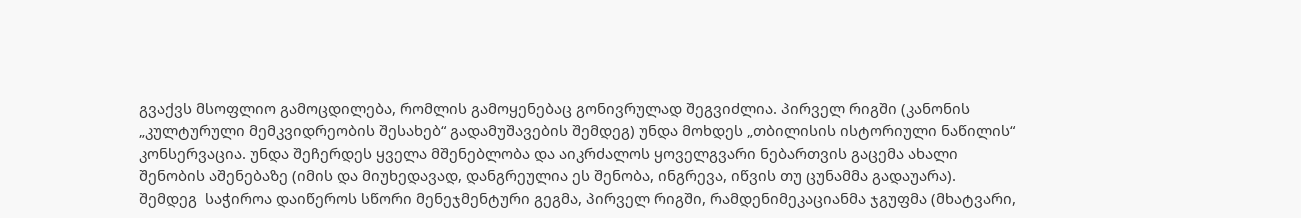გვაქვს მსოფლიო გამოცდილება, რომლის გამოყენებაც გონივრულად შეგვიძლია. პირველ რიგში (კანონის „კულტურული მემკვიდრეობის შესახებ“ გადამუშავების შემდეგ) უნდა მოხდეს „თბილისის ისტორიული ნაწილის“ კონსერვაცია. უნდა შეჩერდეს ყველა მშენებლობა და აიკრძალოს ყოველგვარი ნებართვის გაცემა ახალი შენობის აშენებაზე (იმის და მიუხედავად, დანგრეულია ეს შენობა, ინგრევა, იწვის თუ ცუნამმა გადაუარა).
შემდეგ  საჭიროა დაიწეროს სწორი მენეჯმენტური გეგმა, პირველ რიგში, რამდენიმეკაციანმა ჯგუფმა (მხატვარი,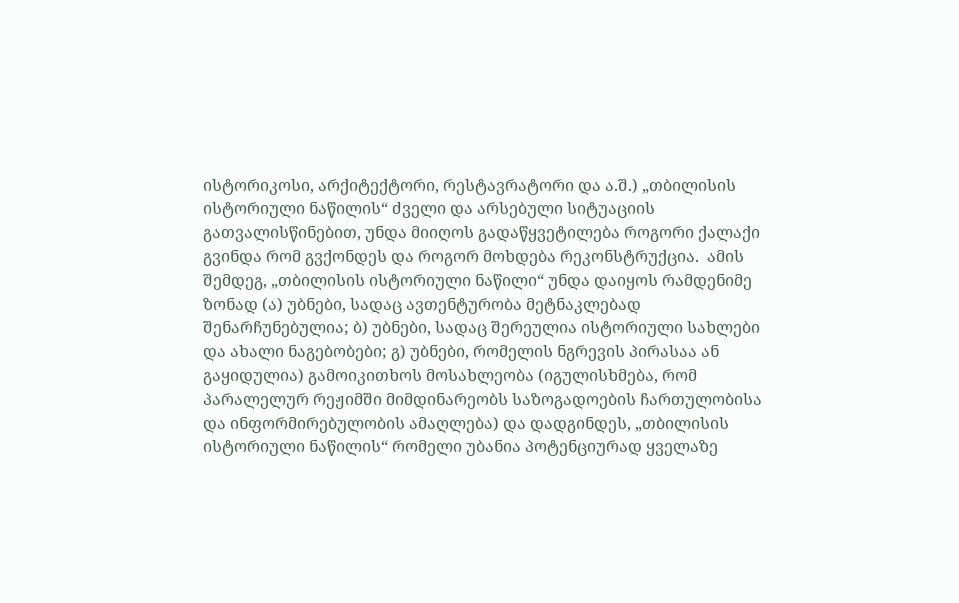ისტორიკოსი, არქიტექტორი, რესტავრატორი და ა.შ.) „თბილისის ისტორიული ნაწილის“ ძველი და არსებული სიტუაციის გათვალისწინებით, უნდა მიიღოს გადაწყვეტილება როგორი ქალაქი გვინდა რომ გვქონდეს და როგორ მოხდება რეკონსტრუქცია.  ამის შემდეგ, „თბილისის ისტორიული ნაწილი“ უნდა დაიყოს რამდენიმე ზონად (ა) უბნები, სადაც ავთენტურობა მეტნაკლებად შენარჩუნებულია; ბ) უბნები, სადაც შერეულია ისტორიული სახლები და ახალი ნაგებობები; გ) უბნები, რომელის ნგრევის პირასაა ან გაყიდულია) გამოიკითხოს მოსახლეობა (იგულისხმება, რომ პარალელურ რეჟიმში მიმდინარეობს საზოგადოების ჩართულობისა და ინფორმირებულობის ამაღლება) და დადგინდეს, „თბილისის ისტორიული ნაწილის“ რომელი უბანია პოტენციურად ყველაზე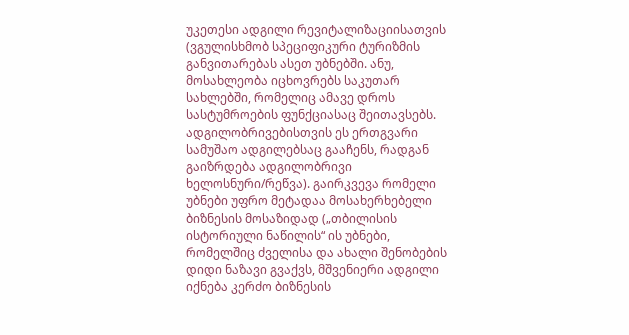უკეთესი ადგილი რევიტალიზაციისათვის (ვგულისხმობ სპეციფიკური ტურიზმის განვითარებას ასეთ უბნებში. ანუ, მოსახლეობა იცხოვრებს საკუთარ სახლებში, რომელიც ამავე დროს სასტუმროების ფუნქციასაც შეითავსებს. ადგილობრივებისთვის ეს ერთგვარი სამუშაო ადგილებსაც გააჩენს, რადგან გაიზრდება ადგილობრივი ხელოსნური/რეწვა). გაირკვევა რომელი უბნები უფრო მეტადაა მოსახერხებელი ბიზნესის მოსაზიდად („თბილისის ისტორიული ნაწილის“ ის უბნები, რომელშიც ძველისა და ახალი შენობების დიდი ნაზავი გვაქვს, მშვენიერი ადგილი იქნება კერძო ბიზნესის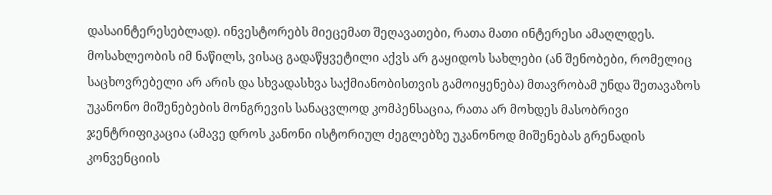დასაინტერესებლად). ინვესტორებს მიეცემათ შეღავათები, რათა მათი ინტერესი ამაღლდეს.
მოსახლეობის იმ ნაწილს, ვისაც გადაწყვეტილი აქვს არ გაყიდოს სახლები (ან შენობები, რომელიც საცხოვრებელი არ არის და სხვადასხვა საქმიანობისთვის გამოიყენება) მთავრობამ უნდა შეთავაზოს უკანონო მიშენებების მონგრევის სანაცვლოდ კომპენსაცია, რათა არ მოხდეს მასობრივი ჯენტრიფიკაცია (ამავე დროს კანონი ისტორიულ ძეგლებზე უკანონოდ მიშენებას გრენადის კონვენციის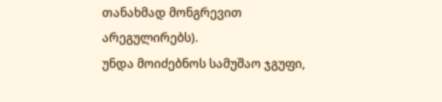თანახმად მონგრევით არეგულირებს).
უნდა მოიძებნოს სამუშაო ჯგუფი,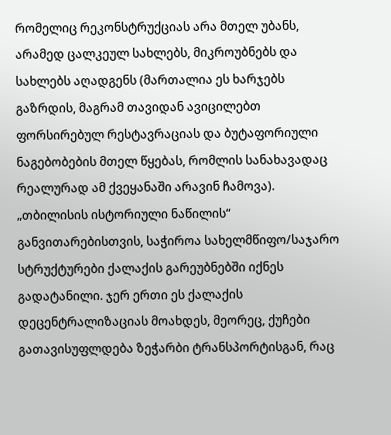რომელიც რეკონსტრუქციას არა მთელ უბანს, არამედ ცალკეულ სახლებს, მიკროუბნებს და სახლებს აღადგენს (მართალია ეს ხარჯებს გაზრდის, მაგრამ თავიდან ავიცილებთ ფორსირებულ რესტავრაციას და ბუტაფორიული ნაგებობების მთელ წყებას, რომლის სანახავადაც რეალურად ამ ქვეყანაში არავინ ჩამოვა).
„თბილისის ისტორიული ნაწილის“ განვითარებისთვის, საჭიროა სახელმწიფო/საჯარო სტრუქტურები ქალაქის გარეუბნებში იქნეს გადატანილი. ჯერ ერთი ეს ქალაქის დეცენტრალიზაციას მოახდეს, მეორეც, ქუჩები გათავისუფლდება ზეჭარბი ტრანსპორტისგან, რაც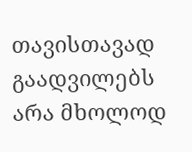თავისთავად გაადვილებს არა მხოლოდ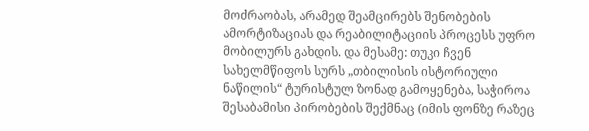მოძრაობას, არამედ შეამცირებს შენობების ამორტიზაციას და რეაბილიტაციის პროცესს უფრო მობილურს გახდის. და მესამე: თუკი ჩვენ სახელმწიფოს სურს „თბილისის ისტორიული ნაწილის“ ტურისტულ ზონად გამოყენება, საჭიროა შესაბამისი პირობების შექმნაც (იმის ფონზე რაზეც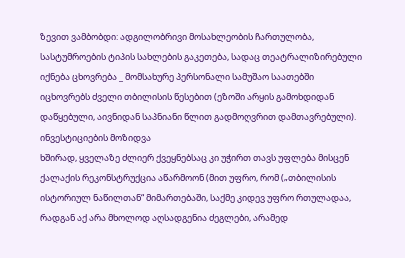ზევით ვამბობდი: ადგილობრივი მოსახლეობის ჩართულობა, სასტუმროების ტიპის სახლების გაკეთება, სადაც თეატრალიზირებული იქნება ცხოვრება _ მომსახურე პერსონალი სამუშაო საათებში იცხოვრებს ძველი თბილისის წესებით (ეზოში არყის გამოხდიდან დაწყებული, აივნიდან საპნიანი წლით გადმოღვრით დამთავრებული).
ინვესტიციების მოზიდვა
ხშირად, ყველაზე ძლიერ ქვეყნებსაც კი უჭირთ თავს უფლება მისცენ ქალაქის რეკონსტრუქცია აწარმოონ (მით უფრო, რომ („თბილისის ისტორიულ ნაწილთან“ მიმართებაში, საქმე კიდევ უფრო რთულადაა, რადგან აქ არა მხოლოდ აღსადგენია ძეგლები, არამედ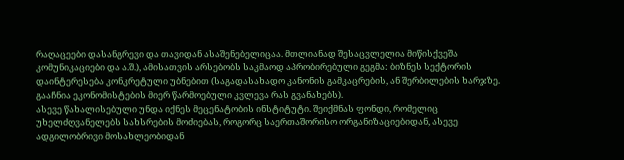რაღაცეები დასანგრევი და თავიდან ასაშენებელიცაა. მთლიანად შესაცვლელია მიწისქვეშა კომუნიკაციები და ა.შ.), ამისათვის არსებობს საკმაოდ აპრობირებული გეგმა: ბიზნეს სექტორის დაინტერესება კონკრეტული უბნებით (საგადასახადო კანონის გამკაცრების, ან შერბილების ხარჯზე. გააჩნია ეკონომისტების მიერ წარმოებული კვლევა რას გვანახებს).
ასევე წახალისებული უნდა იქნეს მეცენატობის ინსტიტუტი. შეიქმნას ფონდი, რომელიც უხელძღვანელებს სახსრების მოძიებას, როგორც საერთაშორისო ორგანიზაციებიდან, ასევე ადგილობრივი მოსახლეობიდან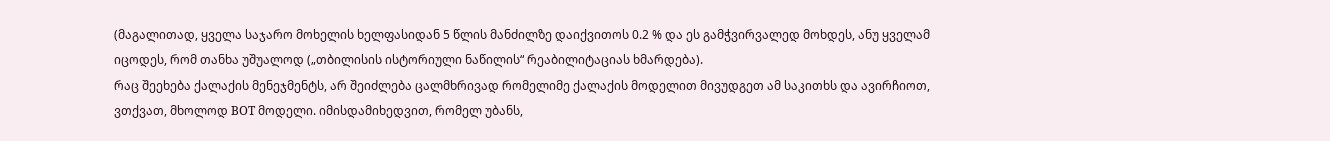(მაგალითად, ყველა საჯარო მოხელის ხელფასიდან 5 წლის მანძილზე დაიქვითოს 0.2 % და ეს გამჭვირვალედ მოხდეს, ანუ ყველამ იცოდეს, რომ თანხა უშუალოდ („თბილისის ისტორიული ნაწილის“ რეაბილიტაციას ხმარდება).
რაც შეეხება ქალაქის მენეჯმენტს, არ შეიძლება ცალმხრივად რომელიმე ქალაქის მოდელით მივუდგეთ ამ საკითხს და ავირჩიოთ, ვთქვათ, მხოლოდ BOT მოდელი. იმისდამიხედვით, რომელ უბანს,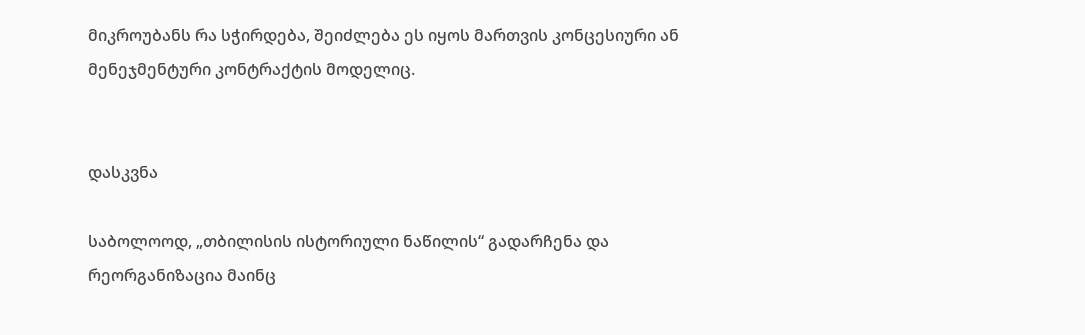მიკროუბანს რა სჭირდება, შეიძლება ეს იყოს მართვის კონცესიური ან მენეჯმენტური კონტრაქტის მოდელიც.


დასკვნა

საბოლოოდ, „თბილისის ისტორიული ნაწილის“ გადარჩენა და რეორგანიზაცია მაინც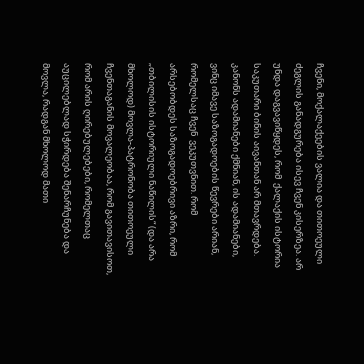ჩვენი, მოქალაქეების ვალია და თითოეული ძეგლის განადგურება ისევ ჩვენ კისერზეა. არ უნდა დაგვავიწყდეს, რომ  ქალაქის ისტორია საკუთარი ბინის აივანთან არ მთავრდება. კანონს ადამიანები ქმნიან, ის ადამიანები, ვინც იმავე საზოგადოების წევრები არიან, რომელსაც ჩვენ  ვეკუთვნით. რომ არსებობდეს საზოგადოებრივი აზრი, რომ „თბილისის ისტორიული ნაწილის“ (და არა მხოლოდ) მოვლა-პატრონობა თითოეული ჩვენთაგანის მოვალეობაა, რომ გავითავისოთ, რომ არის ღირებულებები, რომელთაც აუცილებლად სჭირდება შენარჩუნება და მოვლა, რადგან მხოლოდ მათი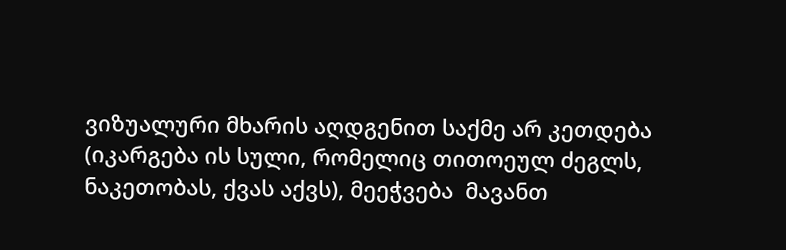ვიზუალური მხარის აღდგენით საქმე არ კეთდება (იკარგება ის სული, რომელიც თითოეულ ძეგლს, ნაკეთობას, ქვას აქვს), მეეჭვება  მავანთ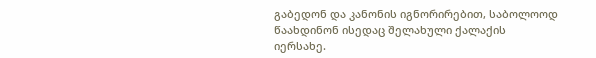გაბედონ და კანონის იგნორირებით, საბოლოოდ წაახდინონ ისედაც შელახული ქალაქის იერსახე.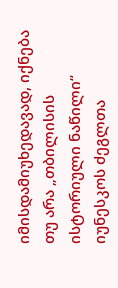იმისდამიუხედავად, იქნება თუ არა „თბილისის ისტორიული ნაწილი“ იუნესკოს ძეგლთა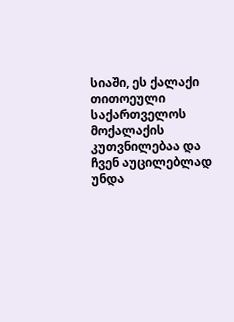სიაში, ეს ქალაქი თითოეული საქართველოს მოქალაქის კუთვნილებაა და ჩვენ აუცილებლად უნდა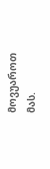მოვუაროთ მას.